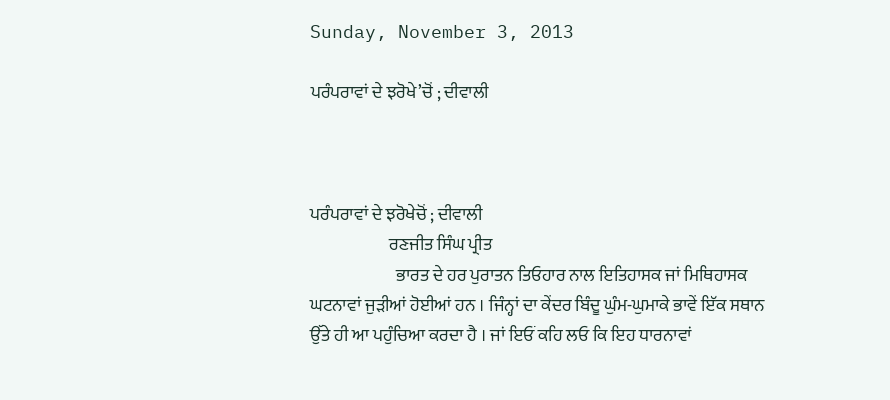Sunday, November 3, 2013

ਪਰੰਪਰਾਵਾਂ ਦੇ ਝਰੋਖੇ’ਚੋਂ ; ਦੀਵਾਲੀ



ਪਰੰਪਰਾਵਾਂ ਦੇ ਝਰੋਖੇਚੋਂ ; ਦੀਵਾਲੀ
                       ਰਣਜੀਤ ਸਿੰਘ ਪ੍ਰੀਤ
                         ਭਾਰਤ ਦੇ ਹਰ ਪੁਰਾਤਨ ਤਿਓਹਾਰ ਨਾਲ ਇਤਿਹਾਸਕ ਜਾਂ ਮਿਥਿਹਾਸਕ ਘਟਨਾਵਾਂ ਜੁੜੀਆਂ ਹੋਈਆਂ ਹਨ । ਜਿੰਨ੍ਹਾਂ ਦਾ ਕੇਂਦਰ ਬਿੰਦੂ ਘੁੰਮ-ਘੁਮਾਕੇ ਭਾਵੇਂ ਇੱਕ ਸਥਾਨ ਉੱਤੇ ਹੀ ਆ ਪਹੁੰਚਿਆ ਕਰਦਾ ਹੈ । ਜਾਂ ਇਓਂ ਕਹਿ ਲਓ ਕਿ ਇਹ ਧਾਰਨਾਵਾਂ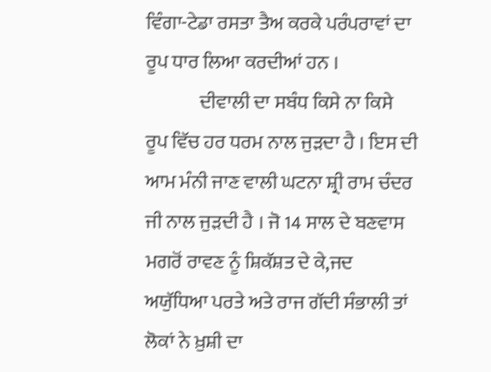ਵਿੰਗਾ-ਟੇਡਾ ਰਸਤਾ ਤੈਅ ਕਰਕੇ ਪਰੰਪਰਾਵਾਂ ਦਾ ਰੂਪ ਧਾਰ ਲਿਆ ਕਰਦੀਆਂ ਹਨ ।
              ਦੀਵਾਲੀ ਦਾ ਸਬੰਧ ਕਿਸੇ ਨਾ ਕਿਸੇ ਰੂਪ ਵਿੱਚ ਹਰ ਧਰਮ ਨਾਲ ਜੁੜਦਾ ਹੈ । ਇਸ ਦੀ ਆਮ ਮੰਨੀ ਜਾਣ ਵਾਲੀ ਘਟਨਾ ਸ਼੍ਰੀ ਰਾਮ ਚੰਦਰ ਜੀ ਨਾਲ ਜੁੜਦੀ ਹੈ । ਜੋ 14 ਸਾਲ ਦੇ ਬਣਵਾਸ ਮਗਰੋਂ ਰਾਵਣ ਨੂੰ ਸ਼ਿਕੱਸ਼ਤ ਦੇ ਕੇ,ਜਦ ਅਯੁੱਧਿਆ ਪਰਤੇ ਅਤੇ ਰਾਜ ਗੱਦੀ ਸੰਭਾਲੀ ਤਾਂ ਲੋਕਾਂ ਨੇ ਖ਼ੁਸ਼ੀ ਦਾ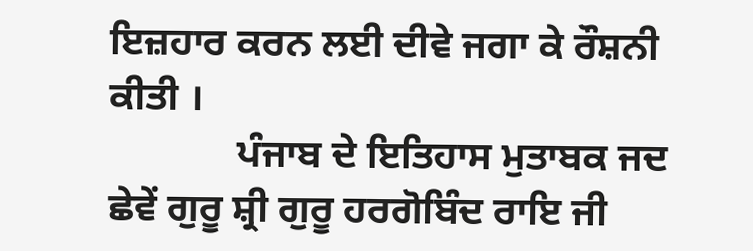ਇਜ਼ਹਾਰ ਕਰਨ ਲਈ ਦੀਵੇ ਜਗਾ ਕੇ ਰੌਸ਼ਨੀ ਕੀਤੀ ।
             ਪੰਜਾਬ ਦੇ ਇਤਿਹਾਸ ਮੁਤਾਬਕ ਜਦ ਛੇਵੇਂ ਗੁਰੂ ਸ਼੍ਰੀ ਗੁਰੂ ਹਰਗੋਬਿੰਦ ਰਾਇ ਜੀ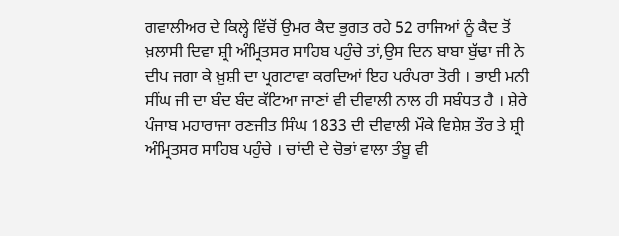ਗਵਾਲੀਅਰ ਦੇ ਕਿਲ੍ਹੇ ਵਿੱਚੋਂ ਉਮਰ ਕੈਦ ਭੁਗਤ ਰਹੇ 52 ਰਾਜਿਆਂ ਨੂੰ ਕੈਦ ਤੋਂ ਖ਼ਲਾਸੀ ਦਿਵਾ ਸ਼੍ਰੀ ਅੰਮ੍ਰਿਤਸਰ ਸਾਹਿਬ ਪਹੁੰਚੇ ਤਾਂ,ਉਸ ਦਿਨ ਬਾਬਾ ਬੁੱਢਾ ਜੀ ਨੇ ਦੀਪ ਜਗਾ ਕੇ ਖ਼ੁਸ਼ੀ ਦਾ ਪ੍ਰਗਟਾਵਾ ਕਰਦਿਆਂ ਇਹ ਪਰੰਪਰਾ ਤੋਰੀ । ਭਾਈ ਮਨੀ ਸੀਂਘ ਜੀ ਦਾ ਬੰਦ ਬੰਦ ਕੱਟਿਆ ਜਾਣਾਂ ਵੀ ਦੀਵਾਲੀ ਨਾਲ ਹੀ ਸਬੰਧਤ ਹੈ । ਸ਼ੇਰੇ ਪੰਜਾਬ ਮਹਾਰਾਜਾ ਰਣਜੀਤ ਸਿੰਘ 1833 ਦੀ ਦੀਵਾਲੀ ਮੌਕੇ ਵਿਸ਼ੇਸ਼ ਤੌਰ ਤੇ ਸ਼੍ਰੀ ਅੰਮ੍ਰਿਤਸਰ ਸਾਹਿਬ ਪਹੁੰਚੇ । ਚਾਂਦੀ ਦੇ ਚੋਭਾਂ ਵਾਲਾ ਤੰਬੂ ਵੀ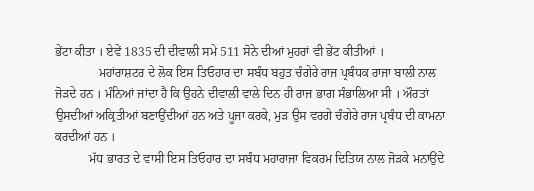ਭੇਂਟਾ ਕੀਤਾ । ਏਵੇਂ 1835 ਦੀ ਦੀਵਾਲੀ ਸਮੇ 511 ਸੋਨੇ ਦੀਆਂ ਮੁਹਰਾਂ ਵੀ ਭੇਂਟ ਕੀਤੀਆਂ ।
              ਮਹਾਂਰਾਸ਼ਟਰ ਦੇ ਲੋਕ ਇਸ ਤਿਓਹਾਰ ਦਾ ਸਬੰਧ ਬਹੁਤ ਚੰਗੇਰੇ ਰਾਜ ਪ੍ਰਬੰਧਕ ਰਾਜਾ ਬਾਲੀ ਨਾਲ ਜੋੜਦੇ ਹਨ । ਮੰਨਿਆਂ ਜਾਂਦਾ ਹੈ ਕਿ ਉਹਨੇ ਦੀਵਾਲੀ ਵਾਲੇ ਦਿਨ ਹੀ ਰਾਜ ਭਾਗ ਸੰਭਾਲਿਆ ਸੀ । ਔਰਤਾਂ ਉਸਦੀਆਂ ਅਕ੍ਰਿਤੀਆਂ ਬਣਾਉਂਦੀਆਂ ਹਨ ਅਤੇ ਪੂਜਾ ਕਰਕੇ, ਮੁੜ ਉਸ ਵਰਗੇ ਚੰਗੇਰੇ ਰਾਜ ਪ੍ਰਬੰਧ ਦੀ ਕਾਮਨਾ ਕਰਦੀਆਂ ਹਨ ।
           ਮੱਧ ਭਾਰਤ ਦੇ ਵਾਸੀ ਇਸ ਤਿਓਹਾਰ ਦਾ ਸਬੰਧ ਮਹਾਰਾਜਾ ਵਿਕਰਮ ਦਿਤਿਯ ਨਾਲ ਜੋੜਕੇ ਮਨਾਉਂਦੇ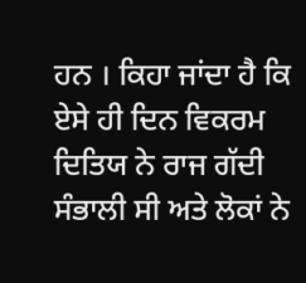ਹਨ । ਕਿਹਾ ਜਾਂਦਾ ਹੈ ਕਿ ਏਸੇ ਹੀ ਦਿਨ ਵਿਕਰਮ ਦਿਤਿਯ ਨੇ ਰਾਜ ਗੱਦੀ ਸੰਭਾਲੀ ਸੀ ਅਤੇ ਲੋਕਾਂ ਨੇ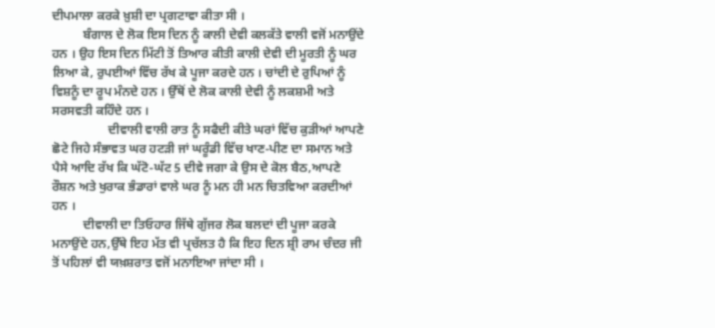ਦੀਪਮਾਲਾ ਕਰਕੇ ਖ਼ੁਸ਼ੀ ਦਾ ਪ੍ਰਗਟਾਵਾ ਕੀਤਾ ਸੀ ।
          ਬੰਗਾਲ ਦੇ ਲੋਕ ਇਸ ਦਿਨ ਨੂੰ ਕਾਲੀ ਦੇਵੀ ਕਲਕੱਤੇ ਵਾਲੀ ਵਜੋਂ ਮਨਾਉਂਦੇ ਹਨ । ਉਹ ਇਸ ਦਿਨ ਮਿੱਟੀ ਤੋਂ ਤਿਆਰ ਕੀਤੀ ਕਾਲੀ ਦੇਵੀ ਦੀ ਮੂਰਤੀ ਨੂੰ ਘਰ ਲਿਆ ਕੇ, ਰੁਪਈਆਂ ਵਿੱਚ ਰੱਖ ਕੇ ਪੂਜਾ ਕਰਦੇ ਹਨ । ਚਾਂਦੀ ਦੇ ਰੁਪਿਆਂ ਨੂੰ ਵਿਸ਼ਨੂੰ ਦਾ ਰੂਪ ਮੰਨਦੇ ਹਨ । ਉੱਥੋਂ ਦੇ ਲੋਕ ਕਾਲੀ ਦੇਵੀ ਨੂੰ ਲਕਸ਼ਮੀ ਅਤੇ ਸਰਸਵਤੀ ਕਹਿੰਦੇ ਹਨ ।
                  ਦੀਵਾਲੀ ਵਾਲੀ ਰਾਤ ਨੂੰ ਸਫੈਦੀ ਕੀਤੇ ਘਰਾਂ ਵਿੱਚ ਕੁੜੀਆਂ ਆਪਣੇ ਛੋਟੇ ਜਿਹੇ ਸੰਭਾਵਤ ਘਰ ਹਟੜੀ ਜਾਂ ਘਰੂੰਡੀ ਵਿੱਚ ਖਾਣ-ਪੀਣ ਦਾ ਸਮਾਨ ਅਤੇ ਪੈਸੇ ਆਦਿ ਰੱਖ ਕਿ ਘੱਟੋ-ਘੱਟ 5 ਦੀਵੇ ਜਗਾ ਕੇ ਉਸ ਦੇ ਕੋਲ ਬੈਠ,ਆਪਣੇ ਰੌਸ਼ਨ ਅਤੇ ਖੁਰਾਕ ਭੰਡਾਰਾਂ ਵਾਲੇ ਘਰ ਨੂੰ ਮਨ ਹੀ ਮਨ ਚਿਤਵਿਆ ਕਰਦੀਆਂ ਹਨ ।
          ਦੀਵਾਲੀ ਦਾ ਤਿਓਹਾਰ ਜਿੱਥੇ ਗੁੱਜਰ ਲੋਕ ਬਲਦਾਂ ਦੀ ਪੂਜਾ ਕਰਕੇ ਮਨਾਉਂਦੇ ਹਨ,ਉੱਥੇ ਇਹ ਮੱਤ ਵੀ ਪ੍ਰਚੱਲਤ ਹੈ ਕਿ ਇਹ ਦਿਨ ਸ਼੍ਰੀ ਰਾਮ ਚੰਦਰ ਜੀ ਤੋਂ ਪਹਿਲਾਂ ਵੀ ਯਖ਼ਸ਼ਰਾਤ ਵਜੋਂ ਮਨਾਇਆ ਜਾਂਦਾ ਸੀ ।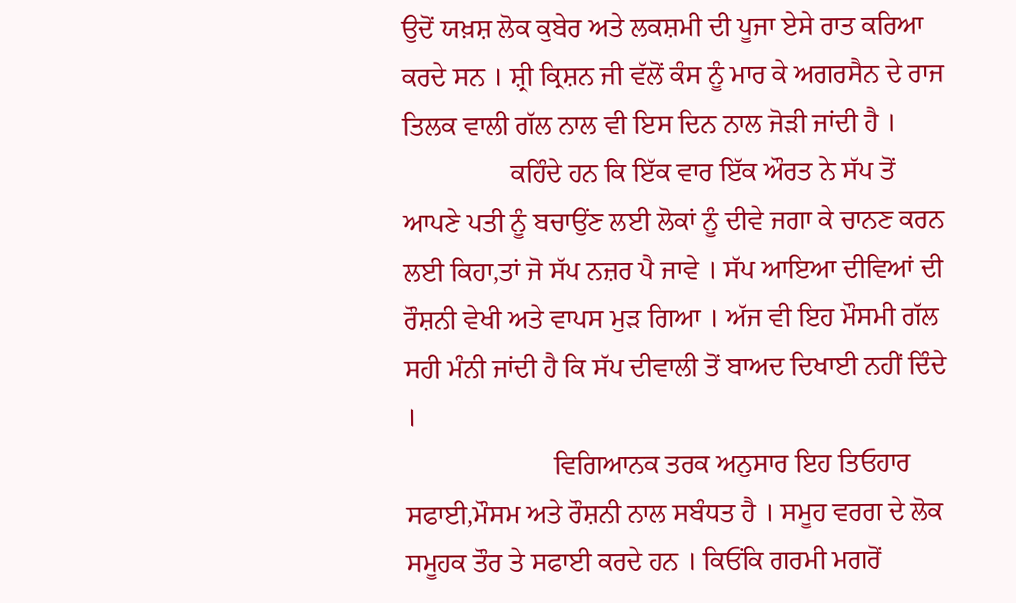ਉਦੋਂ ਯਖ਼ਸ਼ ਲੋਕ ਕੁਬੇਰ ਅਤੇ ਲਕਸ਼ਮੀ ਦੀ ਪੂਜਾ ਏਸੇ ਰਾਤ ਕਰਿਆ ਕਰਦੇ ਸਨ । ਸ਼੍ਰੀ ਕ੍ਰਿਸ਼ਨ ਜੀ ਵੱਲੋਂ ਕੰਸ ਨੂੰ ਮਾਰ ਕੇ ਅਗਰਸੈਨ ਦੇ ਰਾਜ ਤਿਲਕ ਵਾਲੀ ਗੱਲ ਨਾਲ ਵੀ ਇਸ ਦਿਨ ਨਾਲ ਜੋੜੀ ਜਾਂਦੀ ਹੈ ।
                ਕਹਿੰਦੇ ਹਨ ਕਿ ਇੱਕ ਵਾਰ ਇੱਕ ਔਰਤ ਨੇ ਸੱਪ ਤੋਂ ਆਪਣੇ ਪਤੀ ਨੂੰ ਬਚਾਉਂਣ ਲਈ ਲੋਕਾਂ ਨੂੰ ਦੀਵੇ ਜਗਾ ਕੇ ਚਾਨਣ ਕਰਨ ਲਈ ਕਿਹਾ,ਤਾਂ ਜੋ ਸੱਪ ਨਜ਼ਰ ਪੈ ਜਾਵੇ । ਸੱਪ ਆਇਆ ਦੀਵਿਆਂ ਦੀ ਰੌਸ਼ਨੀ ਵੇਖੀ ਅਤੇ ਵਾਪਸ ਮੁੜ ਗਿਆ । ਅੱਜ ਵੀ ਇਹ ਮੌਸਮੀ ਗੱਲ ਸਹੀ ਮੰਨੀ ਜਾਂਦੀ ਹੈ ਕਿ ਸੱਪ ਦੀਵਾਲੀ ਤੋਂ ਬਾਅਦ ਦਿਖਾਈ ਨਹੀਂ ਦਿੰਦੇ ।
                      ਵਿਗਿਆਨਕ ਤਰਕ ਅਨੁਸਾਰ ਇਹ ਤਿਓਹਾਰ ਸਫਾਈ,ਮੌਸਮ ਅਤੇ ਰੌਸ਼ਨੀ ਨਾਲ ਸਬੰਧਤ ਹੈ । ਸਮੂਹ ਵਰਗ ਦੇ ਲੋਕ ਸਮੂਹਕ ਤੌਰ ਤੇ ਸਫਾਈ ਕਰਦੇ ਹਨ । ਕਿਓਂਕਿ ਗਰਮੀ ਮਗਰੋਂ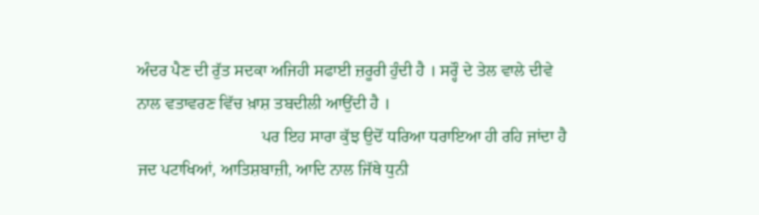ਅੰਦਰ ਪੈਣ ਦੀ ਰੁੱਤ ਸਦਕਾ ਅਜਿਹੀ ਸਫਾਈ ਜ਼ਰੂਰੀ ਹੁੰਦੀ ਹੈ । ਸਰ੍ਹੌ ਦੇ ਤੇਲ ਵਾਲੇ ਦੀਵੇ ਨਾਲ ਵਤਾਵਰਣ ਵਿੱਚ ਖ਼ਾਸ਼ ਤਬਦੀਲੀ ਆਉਂਦੀ ਹੈ ।
                              ਪਰ ਇਹ ਸਾਰਾ ਕੁੱਝ ਉਦੋਂ ਧਰਿਆ ਧਰਾਇਆ ਹੀ ਰਹਿ ਜਾਂਦਾ ਹੈ ਜਦ ਪਟਾਖਿਆਂ, ਆਤਿਸ਼ਬਾਜ਼ੀ, ਆਦਿ ਨਾਲ ਜਿੱਥੇ ਧੁਨੀ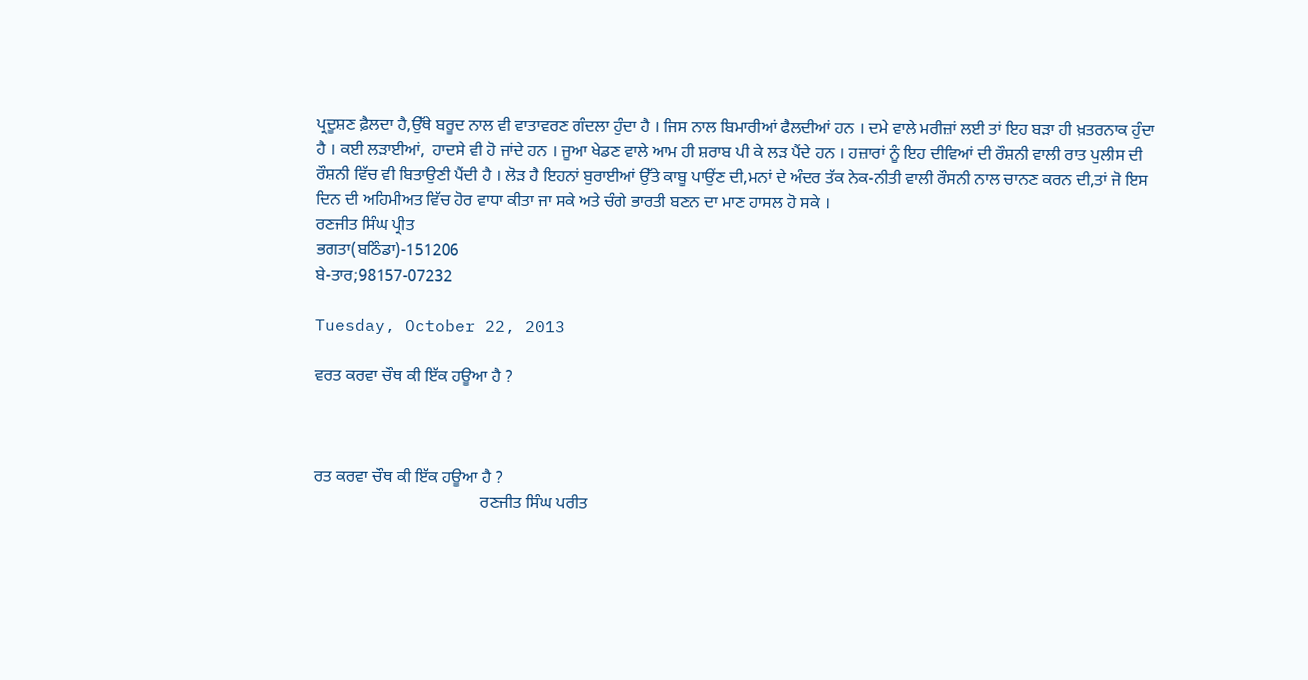ਪ੍ਰਦੂਸ਼ਣ ਫ਼ੈਲਦਾ ਹੈ,ਉੱਥੇ ਬਰੂਦ ਨਾਲ ਵੀ ਵਾਤਾਵਰਣ ਗੰਦਲਾ ਹੁੰਦਾ ਹੈ । ਜਿਸ ਨਾਲ ਬਿਮਾਰੀਆਂ ਫੈਲਦੀਆਂ ਹਨ । ਦਮੇ ਵਾਲੇ ਮਰੀਜ਼ਾਂ ਲਈ ਤਾਂ ਇਹ ਬੜਾ ਹੀ ਖ਼ਤਰਨਾਕ ਹੁੰਦਾ ਹੈ । ਕਈ ਲੜਾਈਆਂ,  ਹਾਦਸੇ ਵੀ ਹੋ ਜਾਂਦੇ ਹਨ । ਜੂਆ ਖੇਡਣ ਵਾਲੇ ਆਮ ਹੀ ਸ਼ਰਾਬ ਪੀ ਕੇ ਲੜ ਪੈਂਦੇ ਹਨ । ਹਜ਼ਾਰਾਂ ਨੂੰ ਇਹ ਦੀਵਿਆਂ ਦੀ ਰੌਸ਼ਨੀ ਵਾਲੀ ਰਾਤ ਪੁਲੀਸ ਦੀ ਰੌਸ਼ਨੀ ਵਿੱਚ ਵੀ ਬਿਤਾਉਣੀ ਪੈਂਦੀ ਹੈ । ਲੋੜ ਹੈ ਇਹਨਾਂ ਬੁਰਾਈਆਂ ਉੱਤੇ ਕਾਬੂ ਪਾਉਂਣ ਦੀ,ਮਨਾਂ ਦੇ ਅੰਦਰ ਤੱਕ ਨੇਕ-ਨੀਤੀ ਵਾਲੀ ਰੌਸਨੀ ਨਾਲ ਚਾਨਣ ਕਰਨ ਦੀ,ਤਾਂ ਜੋ ਇਸ ਦਿਨ ਦੀ ਅਹਿਮੀਅਤ ਵਿੱਚ ਹੋਰ ਵਾਧਾ ਕੀਤਾ ਜਾ ਸਕੇ ਅਤੇ ਚੰਗੇ ਭਾਰਤੀ ਬਣਨ ਦਾ ਮਾਣ ਹਾਸਲ ਹੋ ਸਕੇ ।
ਰਣਜੀਤ ਸਿੰਘ ਪ੍ਰੀਤ
ਭਗਤਾ(ਬਠਿੰਡਾ)-151206
ਬੇ-ਤਾਰ;98157-07232

Tuesday, October 22, 2013

ਵਰਤ ਕਰਵਾ ਚੌਥ ਕੀ ਇੱਕ ਹਊਆ ਹੈ ?



ਰਤ ਕਰਵਾ ਚੌਥ ਕੀ ਇੱਕ ਹਊਆ ਹੈ ?
                                        ਰਣਜੀਤ ਸਿੰਘ ਪਰੀਤ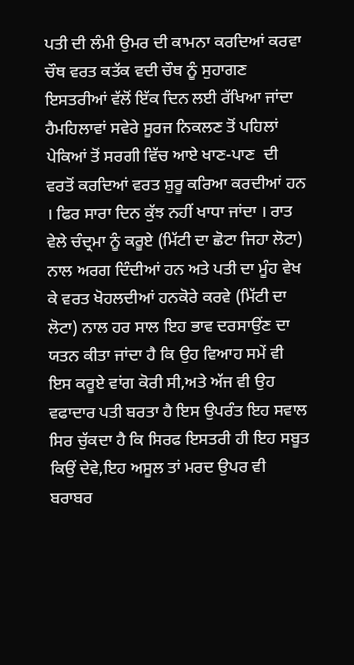ਪਤੀ ਦੀ ਲੰਮੀ ਉਮਰ ਦੀ ਕਾਮਨਾ ਕਰਦਿਆਂ ਕਰਵਾ ਚੌਥ ਵਰਤ ਕਤੱਕ ਵਦੀ ਚੌਥ ਨੂੰ ਸੁਹਾਗਣ ਇਸਤਰੀਆਂ ਵੱਲੋਂ ਇੱਕ ਦਿਨ ਲਈ ਰੱਖਿਆ ਜਾਂਦਾ ਹੈਮਹਿਲਾਵਾਂ ਸਵੇਰੇ ਸੂਰਜ ਨਿਕਲਣ ਤੋਂ ਪਹਿਲਾਂ ਪੇਕਿਆਂ ਤੋਂ ਸਰਗੀ ਵਿੱਚ ਆਏ ਖਾਣ-ਪਾਣ  ਦੀ ਵਰਤੋਂ ਕਰਦਿਆਂ ਵਰਤ ਸ਼ੁਰੂ ਕਰਿਆ ਕਰਦੀਆਂ ਹਨ । ਫਿਰ ਸਾਰਾ ਦਿਨ ਕੁੱਝ ਨਹੀਂ ਖਾਧਾ ਜਾਂਦਾ । ਰਾਤ ਵੇਲੇ ਚੰਦ੍ਰਮਾ ਨੂੰ ਕਰੂਏ (ਮਿੱਟੀ ਦਾ ਛੋਟਾ ਜਿਹਾ ਲੋਟਾ) ਨਾਲ ਅਰਗ ਦਿੰਦੀਆਂ ਹਨ ਅਤੇ ਪਤੀ ਦਾ ਮੂੰਹ ਵੇਖ ਕੇ ਵਰਤ ਖੋਹਲਦੀਆਂ ਹਨਕੋਰੇ ਕਰਵੇ (ਮਿੱਟੀ ਦਾ ਲੋਟਾ) ਨਾਲ ਹਰ ਸਾਲ ਇਹ ਭਾਵ ਦਰਸਾਉਂਣ ਦਾ ਯਤਨ ਕੀਤਾ ਜਾਂਦਾ ਹੈ ਕਿ ਉਹ ਵਿਆਹ ਸਮੇਂ ਵੀ ਇਸ ਕਰੂਏ ਵਾਂਗ ਕੋਰੀ ਸੀ,ਅਤੇ ਅੱਜ ਵੀ ਉਹ ਵਫਾਦਾਰ ਪਤੀ ਬਰਤਾ ਹੈ ਇਸ ਉਪਰੰਤ ਇਹ ਸਵਾਲ ਸਿਰ ਚੁੱਕਦਾ ਹੈ ਕਿ ਸਿਰਫ ਇਸਤਰੀ ਹੀ ਇਹ ਸਬੂਤ ਕਿਉਂ ਦੇਵੇ,ਇਹ ਅਸੂਲ ਤਾਂ ਮਰਦ ਉਪਰ ਵੀ ਬਰਾਬਰ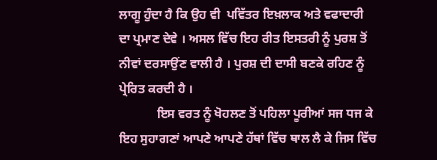ਲਾਗੂ ਹੁੰਦਾ ਹੈ ਕਿ ਉਹ ਵੀ  ਪਵਿੱਤਰ ਇਖ਼ਲਾਕ ਅਤੇ ਵਫਾਦਾਰੀ ਦਾ ਪ੍ਰਮਾਣ ਦੇਵੇ । ਅਸਲ ਵਿੱਚ ਇਹ ਰੀਤ ਇਸਤਰੀ ਨੂੰ ਪੁਰਸ਼ ਤੋਂ ਨੀਵਾਂ ਦਰਸਾਉਂਣ ਵਾਲੀ ਹੈ । ਪੁਰਸ਼ ਦੀ ਦਾਸੀ ਬਣਕੇ ਰਹਿਣ ਨੂੰ ਪ੍ਰੇਰਿਤ ਕਰਦੀ ਹੈ ।
            ਇਸ ਵਰਤ ਨੂੰ ਖੋਹਲਣ ਤੋਂ ਪਹਿਲਾ ਪੂਰੀਆਂ ਸਜ ਧਜ ਕੇ ਇਹ ਸੁਹਾਗਣਾਂ ਆਪਣੇ ਆਪਣੇ ਹੱਥਾਂ ਵਿੱਚ ਥਾਲ ਲੈ ਕੇ ਜਿਸ ਵਿੱਚ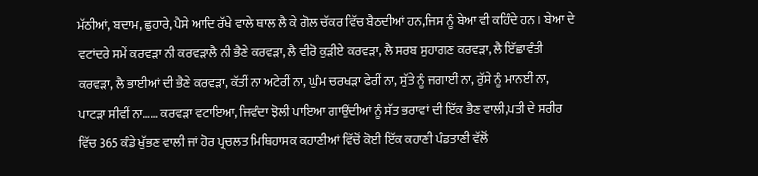ਮੱਠੀਆਂ, ਬਦਾਮ, ਛੁਹਾਰੇ, ਪੈਸੇ ਆਦਿ ਰੱਖੇ ਵਾਲੇ ਥਾਲ ਲੈ ਕੇ ਗੋਲ ਚੱਕਰ ਵਿੱਚ ਬੈਠਦੀਆਂ ਹਨ,ਜਿਸ ਨੂੰ ਬੇਆ ਵੀ ਕਹਿੰਦੇ ਹਨ । ਬੇਆ ਦੇ ਵਟਾਂਦਰੇ ਸਮੇਂ ਕਰਵੜਾ ਨੀ ਕਰਵੜਾਲੈ ਨੀ ਭੈਣੇ ਕਰਵੜਾ, ਲੈ ਵੀਰੋ ਕੁੜੀਏ ਕਰਵੜਾ, ਲੈ ਸਰਬ ਸੁਹਾਗਣ ਕਰਵੜਾ, ਲੈ ਇੱਛਾਵੰਤੀ ਕਰਵੜਾ, ਲੈ ਭਾਈਆਂ ਦੀ ਭੈਣੇ ਕਰਵੜਾ, ਕੱਤੀਂ ਨਾ ਅਟੇਰੀਂ ਨਾ, ਘੁੰਮ ਚਰਖੜਾ ਫੇਰੀਂ ਨਾ, ਸੁੱਤੇ ਨੂੰ ਜਗਾਈਂ ਨਾ, ਰੁੱਸੇ ਨੂੰ ਮਾਨਈਂ ਨਾ, ਪਾਟੜਾ ਸੀਵੀਂ ਨਾ…… ਕਰਵੜਾ ਵਟਾਇਆ, ਜਿਵੰਦਾ ਝੋਲੀ ਪਾਇਆ ਗਾਉਂਦੀਆਂ ਨੂੰ ਸੱਤ ਭਰਾਵਾਂ ਦੀ ਇੱਕ ਭੈਣ ਵਾਲੀ,ਪਤੀ ਦੇ ਸਰੀਰ ਵਿੱਚ 365 ਕੰਡੇ ਖੁੱਭਣ ਵਾਲੀ ਜਾਂ ਹੋਰ ਪ੍ਰਚਲਤ ਮਿਥਿਹਾਸਕ ਕਹਾਣੀਆਂ ਵਿੱਚੋਂ ਕੋਈ ਇੱਕ ਕਹਾਣੀ ਪੰਡਤਾਣੀ ਵੱਲੋਂ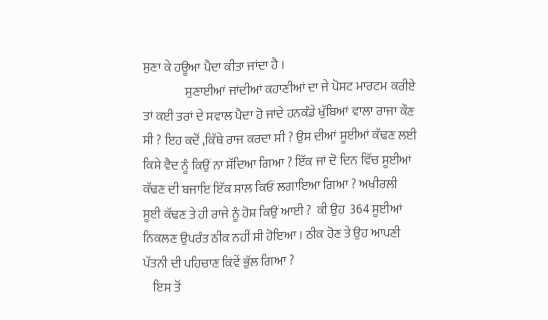ਸੁਣਾ ਕੇ ਹਊਆ ਪੈਦਾ ਕੀਤਾ ਜਾਂਦਾ ਹੈ ।
                 ਸੁਣਾਈਆਂ ਜਾਂਦੀਆਂ ਕਹਾਣੀਆਂ ਦਾ ਜੇ ਪੋਸਟ ਮਾਰਟਮ ਕਰੀਏ ਤਾਂ ਕਈ ਤਰਾਂ ਦੇ ਸਵਾਲ ਪੈਦਾ ਹੋ ਜਾਂਦੇ ਹਨਕੰਡੇ ਖੁੱਬਿਆਂ ਵਾਲਾ ਰਾਜਾ ਕੌਣ ਸੀ ? ਇਹ ਕਦੋਂ ,ਕਿੱਥੇ ਰਾਜ ਕਰਦਾ ਸੀ ? ਉਸ ਦੀਆਂ ਸੂਈਆਂ ਕੱਢਣ ਲਈ ਕਿਸੇ ਵੈਦ ਨੂੰ ਕਿਉਂ ਨਾ ਸੱਦਿਆ ਗਿਆ ? ਇੱਕ ਜਾਂ ਦੋ ਦਿਨ ਵਿੱਚ ਸੂਈਆਂ ਕੱਢਣ ਦੀ ਬਜਾਇ ਇੱਕ ਸਾਲ ਕਿਓਂ ਲਗਾਇਆ ਗਿਆ ? ਅਖੀਰਲੀ ਸੂਈ ਕੱਢਣ ਤੇ ਹੀ ਰਾਜੇ ਨੂੰ ਹੋਸ਼ ਕਿਉਂ ਆਈ ?  ਕੀ ਉਹ  364 ਸੂਈਆਂ ਨਿਕਲਣ ਉਪਰੰਤ ਠੀਕ ਨਹੀਂ ਸੀ ਹੋਇਆ । ਠੀਕ ਹੋਣ ਤੇ ਉਹ ਆਪਣੀ ਪੱਤਨੀ ਦੀ ਪਹਿਚਾਣ ਕਿਵੇਂ ਭੁੱਲ ਗਿਆ ?
    ਇਸ ਤੋਂ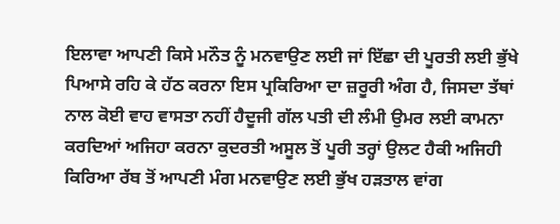ਇਲਾਵਾ ਆਪਣੀ ਕਿਸੇ ਮਨੌਤ ਨੂੰ ਮਨਵਾਉਣ ਲਈ ਜਾਂ ਇੱਛਾ ਦੀ ਪੂਰਤੀ ਲਈ ਭੁੱਖੇ ਪਿਆਸੇ ਰਹਿ ਕੇ ਹੱਠ ਕਰਨਾ ਇਸ ਪ੍ਰਕਿਰਿਆ ਦਾ ਜ਼ਰੂਰੀ ਅੰਗ ਹੈ, ਜਿਸਦਾ ਤੱਥਾਂ ਨਾਲ ਕੋਈ ਵਾਹ ਵਾਸਤਾ ਨਹੀਂ ਹੈਦੂਜੀ ਗੱਲ ਪਤੀ ਦੀ ਲੰਮੀ ਉਮਰ ਲਈ ਕਾਮਨਾ ਕਰਦਿਆਂ ਅਜਿਹਾ ਕਰਨਾ ਕੁਦਰਤੀ ਅਸੂਲ ਤੋਂ ਪੂਰੀ ਤਰ੍ਹਾਂ ਉਲਟ ਹੈਕੀ ਅਜਿਹੀ ਕਿਰਿਆ ਰੱਬ ਤੋਂ ਆਪਣੀ ਮੰਗ ਮਨਵਾਉਣ ਲਈ ਭੁੱਖ ਹੜਤਾਲ ਵਾਂਗ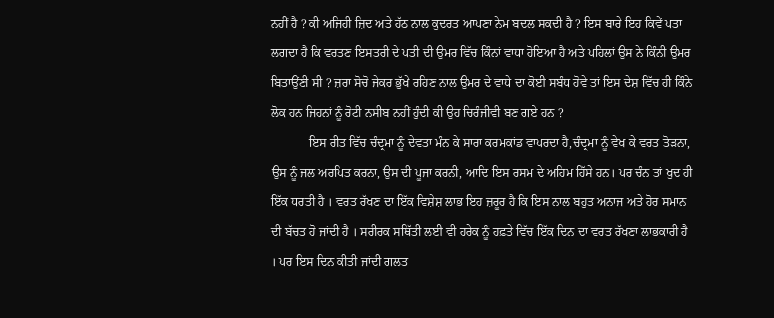ਨਹੀਂ ਹੈ ? ਕੀ ਅਜਿਹੀ ਜ਼ਿਦ ਅਤੇ ਹੱਠ ਨਾਲ ਕੁਦਰਤ ਆਪਣਾ ਨੇਮ ਬਦਲ ਸਕਦੀ ਹੈ ? ਇਸ ਬਾਰੇ ਇਹ ਕਿਵੇਂ ਪਤਾ ਲਗਦਾ ਹੈ ਕਿ ਵਰਤਣ ਇਸਤਰੀ ਦੇ ਪਤੀ ਦੀ ਉਮਰ ਵਿੱਚ ਕਿੰਨਾਂ ਵਾਧਾ ਹੋਇਆ ਹੈ ਅਤੇ ਪਹਿਲਾਂ ਉਸ ਨੇ ਕਿੰਨੀ ਉਮਰ ਬਿਤਾਉਂਣੀ ਸੀ ? ਜ਼ਰਾ ਸੋਚੋ ਜੇਕਰ ਭੁੱਖੇ ਰਹਿਣ ਨਾਲ ਉਮਰ ਦੇ ਵਾਧੇ ਦਾ ਕੋਈ ਸਬੰਧ ਹੋਵੇ ਤਾਂ ਇਸ ਦੇਸ਼ ਵਿੱਚ ਹੀ ਕਿੰਨੇ ਲੋਕ ਹਨ ਜਿਹਨਾਂ ਨੂੰ ਰੋਟੀ ਨਸੀਬ ਨਹੀਂ ਹੁੰਦੀ ਕੀ ਉਹ ਚਿਰੰਜੀਵੀ ਬਣ ਗਏ ਹਨ ?
            ਇਸ ਰੀਤ ਵਿੱਚ ਚੰਦ੍ਰਮਾ ਨੂੰ ਦੇਵਤਾ ਮੰਨ ਕੇ ਸਾਰਾ ਕਰਮਕਾਂਡ ਵਾਪਰਦਾ ਹੈ,ਚੰਦ੍ਰਮਾ ਨੂੰ ਵੇਖ ਕੇ ਵਰਤ ਤੋੜਨਾ, ਉਸ ਨੂੰ ਜਲ ਅਰਪਿਤ ਕਰਨਾ, ਉਸ ਦੀ ਪੂਜਾ ਕਰਨੀ, ਆਦਿ ਇਸ ਰਸਮ ਦੇ ਅਹਿਮ ਹਿੱਸੇ ਹਨ। ਪਰ ਚੰਨ ਤਾਂ ਖੁਦ ਹੀ ਇੱਕ ਧਰਤੀ ਹੈ । ਵਰਤ ਰੱਖਣ ਦਾ ਇੱਕ ਵਿਸ਼ੇਸ਼ ਲਾਭ ਇਹ ਜ਼ਰੂਰ ਹੈ ਕਿ ਇਸ ਨਾਲ ਬਹੁਤ ਅਨਾਜ ਅਤੇ ਹੋਰ ਸਮਾਨ ਦੀ ਬੱਚਤ ਹੋ ਜਾਂਦੀ ਹੈ । ਸਰੀਰਕ ਸਥਿੱਤੀ ਲਈ ਵੀ ਹਰੇਕ ਨੂੰ ਹਫ਼ਤੇ ਵਿੱਚ ਇੱਕ ਦਿਨ ਦਾ ਵਰਤ ਰੱਖਣਾ ਲਾਭਕਾਰੀ ਹੈ । ਪਰ ਇਸ ਦਿਨ ਕੀਤੀ ਜਾਂਦੀ ਗਲਤ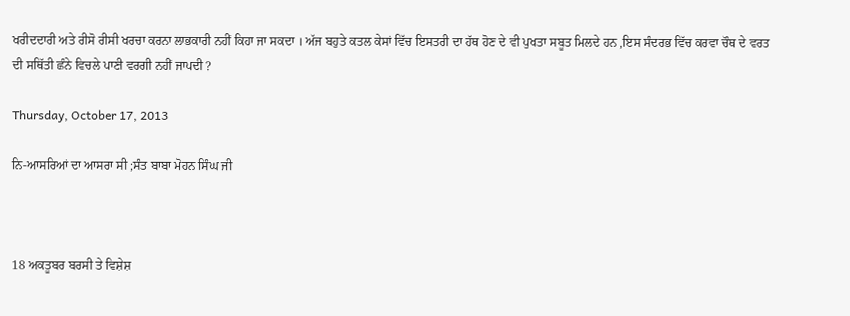ਖਰੀਦਦਾਰੀ ਅਤੇ ਰੀਸੋ ਰੀਸੀ ਖਰਚਾ ਕਰਨਾ ਲਾਭਕਾਰੀ ਨਹੀਂ ਕਿਹਾ ਜਾ ਸਕਦਾ । ਅੱਜ ਬਹੁਤੇ ਕਤਲ ਕੇਸਾਂ ਵਿੱਚ ਇਸਤਰੀ ਦਾ ਹੱਥ ਹੋਣ ਦੇ ਵੀ ਪੁਖਤਾ ਸਬੂਤ ਮਿਲਦੇ ਹਨ ,ਇਸ ਸੰਦਰਭ ਵਿੱਚ ਕਰਵਾ ਚੌਥ ਦੇ ਵਰਤ ਦੀ ਸਥਿੱਤੀ ਛੰਨੇ ਵਿਚਲੇ ਪਾਣੀ ਵਰਗੀ ਨਹੀਂ ਜਾਪਦੀ ?

Thursday, October 17, 2013

ਨਿ-ਆਸਰਿਆਂ ਦਾ ਆਸਰਾ ਸੀ ;ਸੰਤ ਬਾਬਾ ਮੋਹਨ ਸਿੰਘ ਜੀ



18 ਅਕਤੂਬਰ ਬਰਸੀ ਤੇ ਵਿਸ਼ੇਸ਼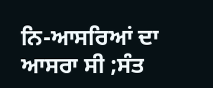ਨਿ-ਆਸਰਿਆਂ ਦਾ ਆਸਰਾ ਸੀ ;ਸੰਤ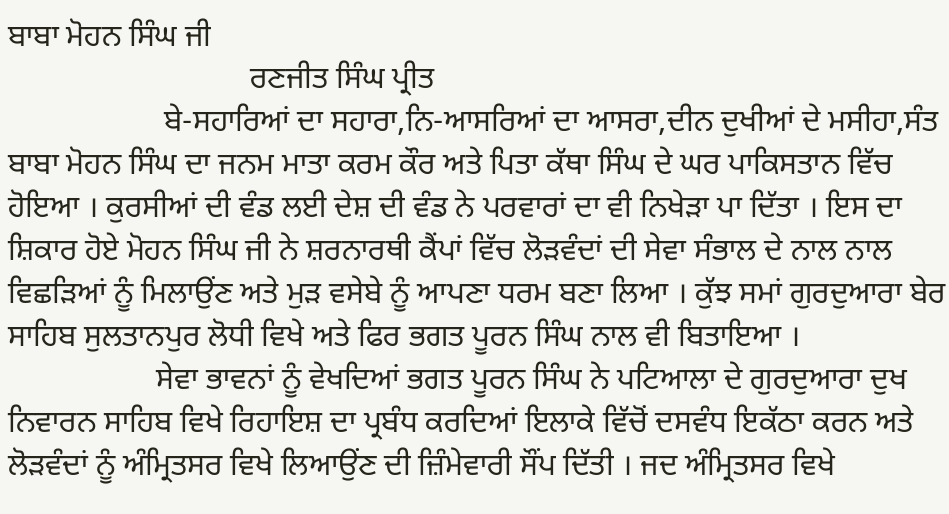ਬਾਬਾ ਮੋਹਨ ਸਿੰਘ ਜੀ
                               ਰਣਜੀਤ ਸਿੰਘ ਪ੍ਰੀਤ
                    ਬੇ-ਸਹਾਰਿਆਂ ਦਾ ਸਹਾਰਾ,ਨਿ-ਆਸਰਿਆਂ ਦਾ ਆਸਰਾ,ਦੀਨ ਦੁਖੀਆਂ ਦੇ ਮਸੀਹਾ,ਸੰਤ ਬਾਬਾ ਮੋਹਨ ਸਿੰਘ ਦਾ ਜਨਮ ਮਾਤਾ ਕਰਮ ਕੌਰ ਅਤੇ ਪਿਤਾ ਕੱਥਾ ਸਿੰਘ ਦੇ ਘਰ ਪਾਕਿਸਤਾਨ ਵਿੱਚ ਹੋਇਆ । ਕੁਰਸੀਆਂ ਦੀ ਵੰਡ ਲਈ ਦੇਸ਼ ਦੀ ਵੰਡ ਨੇ ਪਰਵਾਰਾਂ ਦਾ ਵੀ ਨਿਖੇੜਾ ਪਾ ਦਿੱਤਾ । ਇਸ ਦਾ ਸ਼ਿਕਾਰ ਹੋਏ ਮੋਹਨ ਸਿੰਘ ਜੀ ਨੇ ਸ਼ਰਨਾਰਥੀ ਕੈਂਪਾਂ ਵਿੱਚ ਲੋੜਵੰਦਾਂ ਦੀ ਸੇਵਾ ਸੰਭਾਲ ਦੇ ਨਾਲ ਨਾਲ ਵਿਛੜਿਆਂ ਨੂੰ ਮਿਲਾਉਂਣ ਅਤੇ ਮੁੜ ਵਸੇਬੇ ਨੂੰ ਆਪਣਾ ਧਰਮ ਬਣਾ ਲਿਆ । ਕੁੱਝ ਸਮਾਂ ਗੁਰਦੁਆਰਾ ਬੇਰ ਸਾਹਿਬ ਸੁਲਤਾਨਪੁਰ ਲੋਧੀ ਵਿਖੇ ਅਤੇ ਫਿਰ ਭਗਤ ਪੂਰਨ ਸਿੰਘ ਨਾਲ ਵੀ ਬਿਤਾਇਆ ।
                   ਸੇਵਾ ਭਾਵਨਾਂ ਨੂੰ ਵੇਖਦਿਆਂ ਭਗਤ ਪੂਰਨ ਸਿੰਘ ਨੇ ਪਟਿਆਲਾ ਦੇ ਗੁਰਦੁਆਰਾ ਦੁਖ ਨਿਵਾਰਨ ਸਾਹਿਬ ਵਿਖੇ ਰਿਹਾਇਸ਼ ਦਾ ਪ੍ਰਬੰਧ ਕਰਦਿਆਂ ਇਲਾਕੇ ਵਿੱਚੋਂ ਦਸਵੰਧ ਇਕੱਠਾ ਕਰਨ ਅਤੇ ਲੋੜਵੰਦਾਂ ਨੂੰ ਅੰਮ੍ਰਿਤਸਰ ਵਿਖੇ ਲਿਆਉਂਣ ਦੀ ਜ਼ਿੰਮੇਵਾਰੀ ਸੌਂਪ ਦਿੱਤੀ । ਜਦ ਅੰਮ੍ਰਿਤਸਰ ਵਿਖੇ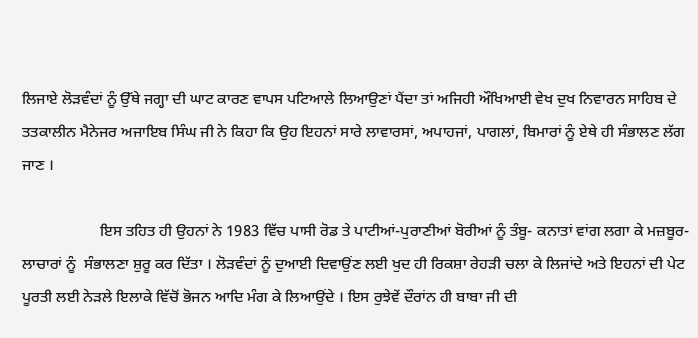ਲਿਜਾਏ ਲੋੜਵੰਦਾਂ ਨੂੰ ਉੱਥੇ ਜਗ੍ਹਾ ਦੀ ਘਾਟ ਕਾਰਣ ਵਾਪਸ ਪਟਿਆਲੇ ਲਿਆਉਣਾਂ ਪੈਂਦਾ ਤਾਂ ਅਜਿਹੀ ਔਖਿਆਈ ਵੇਖ ਦੁਖ ਨਿਵਾਰਨ ਸਾਹਿਬ ਦੇ ਤਤਕਾਲੀਨ ਮੈਨੇਜਰ ਅਜਾਇਬ ਸਿੰਘ ਜੀ ਨੇ ਕਿਹਾ ਕਿ ਉਹ ਇਹਨਾਂ ਸਾਰੇ ਲਾਵਾਰਸਾਂ, ਅਪਾਹਜਾਂ, ਪਾਗਲਾਂ, ਬਿਮਾਰਾਂ ਨੂੰ ਏਥੇ ਹੀ ਸੰਭਾਲਣ ਲੱਗ ਜਾਣ ।

                    ਇਸ ਤਹਿਤ ਹੀ ਉਹਨਾਂ ਨੇ 1983 ਵਿੱਚ ਪਾਸੀ ਰੋਡ ਤੇ ਪਾਟੀਆਂ-ਪੁਰਾਣੀਆਂ ਬੋਰੀਆਂ ਨੂੰ ਤੰਬੂ- ਕਨਾਤਾਂ ਵਾਂਗ ਲਗਾ ਕੇ ਮਜ਼ਬੂਰ- ਲਾਚਾਰਾਂ ਨੂੰ  ਸੰਭਾਲਣਾ ਸ਼ੁਰੂ ਕਰ ਦਿੱਤਾ । ਲੋੜਵੰਦਾਂ ਨੂੰ ਦੁਆਈ ਦਿਵਾਉਂਣ ਲਈ ਖੁਦ ਹੀ ਰਿਕਸ਼ਾ ਰੇਹੜੀ ਚਲਾ ਕੇ ਲਿਜਾਂਦੇ ਅਤੇ ਇਹਨਾਂ ਦੀ ਪੇਟ ਪੂਰਤੀ ਲਈ ਨੇੜਲੇ ਇਲਾਕੇ ਵਿੱਚੋਂ ਭੋਜਨ ਆਦਿ ਮੰਗ ਕੇ ਲਿਆਉਂਦੇ । ਇਸ ਰੁਝੇਵੇਂ ਦੌਰਾਂਨ ਹੀ ਬਾਬਾ ਜੀ ਦੀ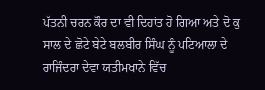ਪੱਤਨੀ ਚਰਨ ਕੌਰ ਦਾ ਵੀ ਦਿਹਾਂਤ ਹੋ ਗਿਆ ਅਤੇ ਦੋ ਕੁ ਸਾਲ ਦੇ ਛੋਟੇ ਬੇਟੇ ਬਲਬੀਰ ਸਿੰਘ ਨੂੰ ਪਟਿਆਲਾ ਦੇ ਰਾਜਿੰਦਰਾ ਦੇਵਾ ਯਤੀਮਖਾਨੇ ਵਿੱਚ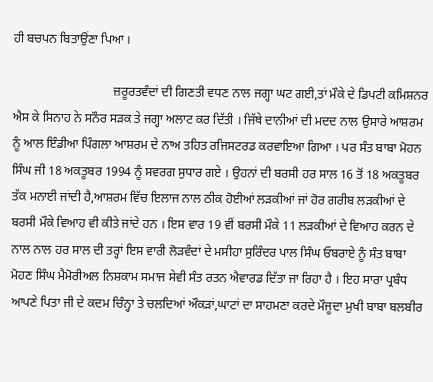ਹੀ ਬਚਪਨ ਬਿਤਾਉਂਣਾ ਪਿਆ ।

                                ਜ਼ਰੂਰਤਵੰਦਾਂ ਦੀ ਗਿਣਤੀ ਵਧਣ ਨਾਲ ਜਗ੍ਹਾ ਘਟ ਗਈ,ਤਾਂ ਮੌਕੇ ਦੇ ਡਿਪਟੀ ਕਮਿਸ਼ਨਰ ਐਸ ਕੇ ਸਿਨਾਹ ਨੇ ਸਨੌਰ ਸੜਕ ਤੇ ਜਗ੍ਹਾ ਅਲਾਟ ਕਰ ਦਿੱਤੀ । ਜਿੱਥੇ ਦਾਨੀਆਂ ਦੀ ਮਦਦ ਨਾਲ ਉਸਾਰੇ ਆਸ਼ਰਮ ਨੂੰ ਆਲ ਇੰਡੀਆ ਪਿੰਗਲਾ ਆਸ਼ਰਮ ਦੇ ਨਾਅ ਤਹਿਤ ਰਜਿਸਟਰਡ ਕਰਵਾਇਆ ਗਿਆ । ਪਰ ਸੰਤ ਬਾਬਾ ਮੋਹਨ ਸਿੰਘ ਜੀ 18 ਅਕਤੂਬਰ 1994 ਨੂੰ ਸਵਰਗ ਸੁਧਾਰ ਗਏ । ਉਹਨਾਂ ਦੀ ਬਰਸੀ ਹਰ ਸਾਲ 16 ਤੋਂ 18 ਅਕਤੂਬਰ ਤੱਕ ਮਨਾਈ ਜਾਂਦੀ ਹੈ,ਆਸ਼ਰਮ ਵਿੱਚ ਇਲਾਜ ਨਾਲ ਠੀਕ ਹੋਈਆਂ ਲੜਕੀਆਂ ਜਾਂ ਹੋਰ ਗਰੀਬ ਲੜਕੀਆਂ ਦੇ ਬਰਸੀ ਮੌਕੇ ਵਿਆਹ ਵੀ ਕੀਤੇ ਜਾਂਦੇ ਹਨ । ਇਸ ਵਾਰ 19 ਵੀਂ ਬਰਸੀ ਮੌਕੇ 11 ਲੜਕੀਆਂ ਦੇ ਵਿਆਹ ਕਰਨ ਦੇ ਨਾਲ ਨਾਲ ਹਰ ਸਾਲ ਦੀ ਤਰ੍ਹਾਂ ਇਸ ਵਾਰੀ ਲੋੜਵੰਦਾਂ ਦੇ ਮਸੀਹਾ ਸੁਰਿੰਦਰ ਪਾਲ ਸਿੰਘ ਓਬਰਾਏ ਨੂੰ ਸੰਤ ਬਾਬਾ ਮੋਹਣ ਸਿੰਘ ਮੈਮੋਰੀਅਲ ਨਿਸ਼ਕਾਮ ਸਮਾਜ ਸੇਵੀ ਸੰਤ ਰਤਨ ਐਵਾਰਡ ਦਿੱਤਾ ਜਾ ਰਿਹਾ ਹੈ । ਇਹ ਸਾਰਾ ਪ੍ਰਬੰਧ ਆਪਣੇ ਪਿਤਾ ਜੀ ਦੇ ਕਦਮ ਚਿੰਨ੍ਹਾ ਤੇ ਚਲਦਿਆਂ ਔਕੜਾਂ,ਘਾਟਾਂ ਦਾ ਸਾਹਮਣਾ ਕਰਦੇ ਮੌਜੂਦਾ ਮੁਖੀ ਬਾਬਾ ਬਲਬੀਰ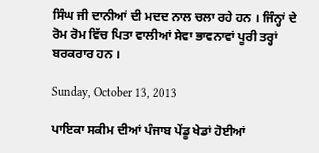ਸਿੰਘ ਜੀ ਦਾਨੀਆਂ ਦੀ ਮਦਦ ਨਾਲ ਚਲਾ ਰਹੇ ਹਨ । ਜਿੰਨ੍ਹਾਂ ਦੇ ਰੋਮ ਰੋਮ ਵਿੱਚ ਪਿਤਾ ਵਾਲੀਆਂ ਸੇਵਾ ਭਾਵਨਾਵਾਂ ਪੂਰੀ ਤਰ੍ਹਾਂ ਬਰਕਰਾਰ ਹਨ ।

Sunday, October 13, 2013

ਪਾਇਕਾ ਸਕੀਮ ਦੀਆਂ ਪੰਜਾਬ ਪੇਂਡੂ ਖੇਡਾਂ ਹੋਈਆਂ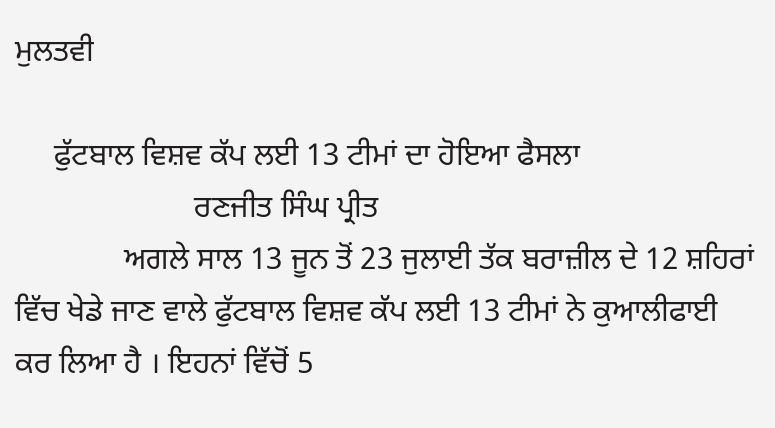ਮੁਲਤਵੀ

     ਫੁੱਟਬਾਲ ਵਿਸ਼ਵ ਕੱਪ ਲਈ 13 ਟੀਮਾਂ ਦਾ ਹੋਇਆ ਫੈਸਲਾ
                       ਰਣਜੀਤ ਸਿੰਘ ਪ੍ਰੀਤ
              ਅਗਲੇ ਸਾਲ 13 ਜੂਨ ਤੋਂ 23 ਜੁਲਾਈ ਤੱਕ ਬਰਾਜ਼ੀਲ ਦੇ 12 ਸ਼ਹਿਰਾਂ ਵਿੱਚ ਖੇਡੇ ਜਾਣ ਵਾਲੇ ਫੁੱਟਬਾਲ ਵਿਸ਼ਵ ਕੱਪ ਲਈ 13 ਟੀਮਾਂ ਨੇ ਕੁਆਲੀਫਾਈ ਕਰ ਲਿਆ ਹੈ । ਇਹਨਾਂ ਵਿੱਚੋਂ 5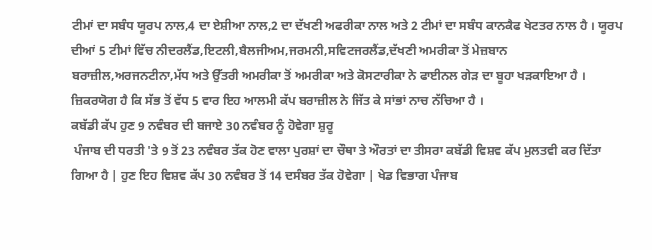ਟੀਮਾਂ ਦਾ ਸਬੰਧ ਯੂਰਪ ਨਾਲ,4 ਦਾ ਏਸ਼ੀਆ ਨਾਲ,2 ਦਾ ਦੱਖਣੀ ਅਫਰੀਕਾ ਨਾਲ ਅਤੇ 2 ਟੀਮਾਂ ਦਾ ਸਬੰਧ ਕਾਨਕੈਫ ਖੇਟਤਰ ਨਾਲ ਹੈ । ਯੂਰਪ ਦੀਆਂ 5 ਟੀਮਾਂ ਵਿੱਚ ਨੀਦਰਲੈਂਡ,ਇਟਲੀ,ਬੈਲਜੀਅਮ,ਜਰਮਨੀ,ਸਵਿਟਜਰਲੈਂਡ,ਦੱਖਣੀ ਅਮਰੀਕਾ ਤੋਂ ਮੇਜ਼ਬਾਨ ਬਰਾਜ਼ੀਲ,ਅਰਜਨਟੀਨਾ,ਮੱਧ ਅਤੇ ਉੱਤਰੀ ਅਮਰੀਕਾ ਤੋਂ ਅਮਰੀਕਾ ਅਤੇ ਕੋਸਟਾਰੀਕਾ ਨੇ ਫਾਈਨਲ ਗੇੜ ਦਾ ਬੂਹਾ ਖੜਕਾਇਆ ਹੈ । ਜ਼ਿਕਰਯੋਗ ਹੈ ਕਿ ਸੱਭ ਤੋਂ ਵੱਧ 5 ਵਾਰ ਇਹ ਆਲਮੀ ਕੱਪ ਬਰਾਜ਼ੀਲ ਨੇ ਜਿੱਤ ਕੇ ਸਾਂਭਾਂ ਨਾਚ ਨੱਚਿਆ ਹੈ ।
ਕਬੱਡੀ ਕੱਪ ਹੁਣ 9 ਨਵੰਬਰ ਦੀ ਬਜਾਏ 30 ਨਵੰਬਰ ਨੂੰ ਹੋਵੇਗਾ ਸ਼ੁਰੂ
 ਪੰਜਾਬ ਦੀ ਧਰਤੀ 'ਤੇ 9 ਤੋਂ 23 ਨਵੰਬਰ ਤੱਕ ਹੋਣ ਵਾਲਾ ਪੁਰਸ਼ਾਂ ਦਾ ਚੌਥਾ ਤੇ ਔਰਤਾਂ ਦਾ ਤੀਸਰਾ ਕਬੱਡੀ ਵਿਸ਼ਵ ਕੱਪ ਮੁਲਤਵੀ ਕਰ ਦਿੱਤਾ ਗਿਆ ਹੈ | ਹੁਣ ਇਹ ਵਿਸ਼ਵ ਕੱਪ 30 ਨਵੰਬਰ ਤੋਂ 14 ਦਸੰਬਰ ਤੱਕ ਹੋਵੇਗਾ | ਖੇਡ ਵਿਭਾਗ ਪੰਜਾਬ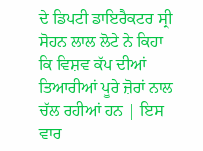ਦੇ ਡਿਪਟੀ ਡਾਇਰੈਕਟਰ ਸ੍ਰੀ ਸੋਹਨ ਲਾਲ ਲੋਟੇ ਨੇ ਕਿਹਾ ਕਿ ਵਿਸ਼ਵ ਕੱਪ ਦੀਆਂ ਤਿਆਰੀਆਂ ਪੂਰੇ ਜ਼ੋਰਾਂ ਨਾਲ ਚੱਲ ਰਹੀਆਂ ਹਨ | ਇਸ ਵਾਰ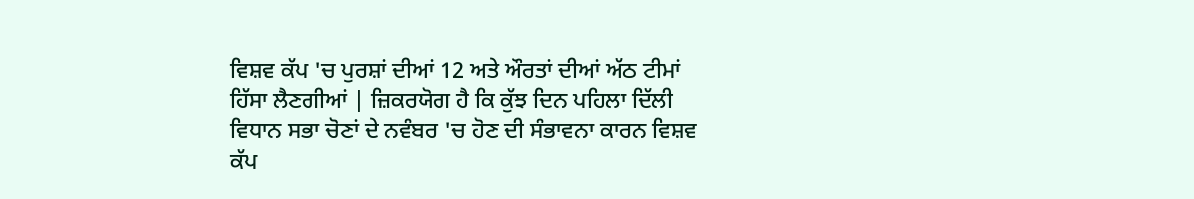ਵਿਸ਼ਵ ਕੱਪ 'ਚ ਪੁਰਸ਼ਾਂ ਦੀਆਂ 12 ਅਤੇ ਔਰਤਾਂ ਦੀਆਂ ਅੱਠ ਟੀਮਾਂ ਹਿੱਸਾ ਲੈਣਗੀਆਂ | ਜ਼ਿਕਰਯੋਗ ਹੈ ਕਿ ਕੁੱਝ ਦਿਨ ਪਹਿਲਾ ਦਿੱਲੀ ਵਿਧਾਨ ਸਭਾ ਚੋਣਾਂ ਦੇ ਨਵੰਬਰ 'ਚ ਹੋਣ ਦੀ ਸੰਭਾਵਨਾ ਕਾਰਨ ਵਿਸ਼ਵ ਕੱਪ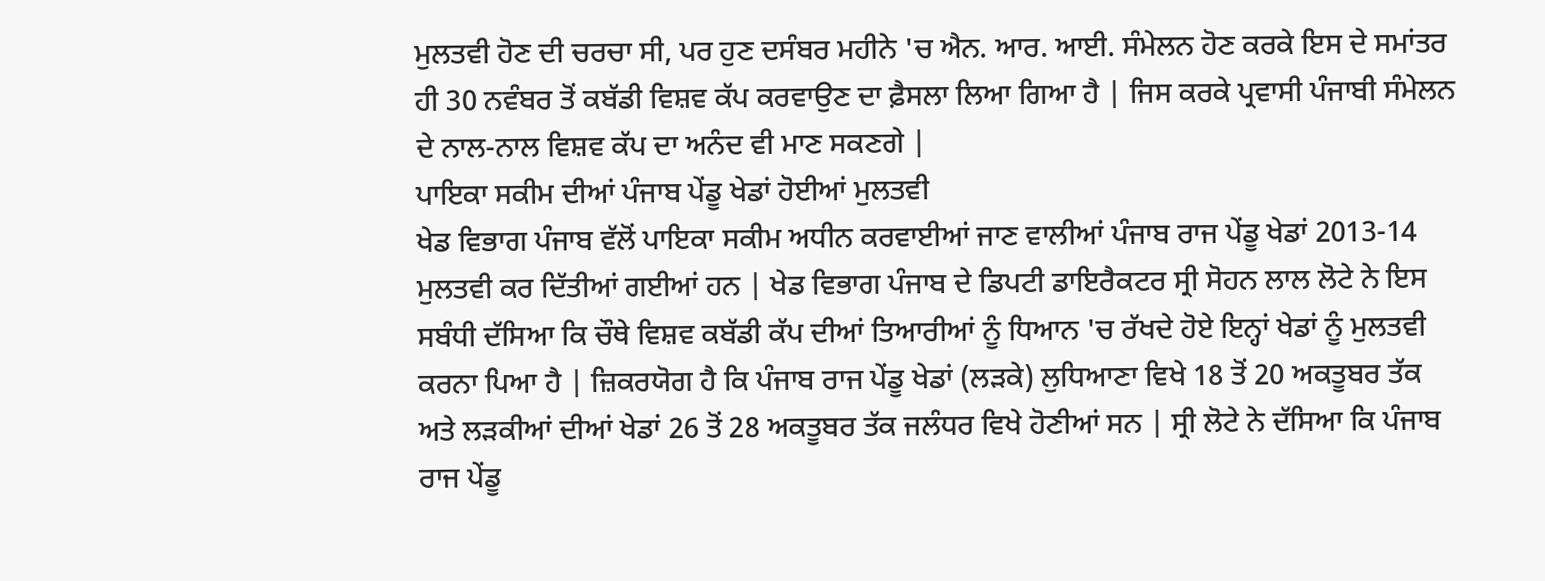ਮੁਲਤਵੀ ਹੋਣ ਦੀ ਚਰਚਾ ਸੀ, ਪਰ ਹੁਣ ਦਸੰਬਰ ਮਹੀਨੇ 'ਚ ਐਨ. ਆਰ. ਆਈ. ਸੰਮੇਲਨ ਹੋਣ ਕਰਕੇ ਇਸ ਦੇ ਸਮਾਂਤਰ ਹੀ 30 ਨਵੰਬਰ ਤੋਂ ਕਬੱਡੀ ਵਿਸ਼ਵ ਕੱਪ ਕਰਵਾਉਣ ਦਾ ਫ਼ੈਸਲਾ ਲਿਆ ਗਿਆ ਹੈ | ਜਿਸ ਕਰਕੇ ਪ੍ਰਵਾਸੀ ਪੰਜਾਬੀ ਸੰਮੇਲਨ ਦੇ ਨਾਲ-ਨਾਲ ਵਿਸ਼ਵ ਕੱਪ ਦਾ ਅਨੰਦ ਵੀ ਮਾਣ ਸਕਣਗੇ |
ਪਾਇਕਾ ਸਕੀਮ ਦੀਆਂ ਪੰਜਾਬ ਪੇਂਡੂ ਖੇਡਾਂ ਹੋਈਆਂ ਮੁਲਤਵੀ
ਖੇਡ ਵਿਭਾਗ ਪੰਜਾਬ ਵੱਲੋਂ ਪਾਇਕਾ ਸਕੀਮ ਅਧੀਨ ਕਰਵਾਈਆਂ ਜਾਣ ਵਾਲੀਆਂ ਪੰਜਾਬ ਰਾਜ ਪੇਂਡੂ ਖੇਡਾਂ 2013-14 ਮੁਲਤਵੀ ਕਰ ਦਿੱਤੀਆਂ ਗਈਆਂ ਹਨ | ਖੇਡ ਵਿਭਾਗ ਪੰਜਾਬ ਦੇ ਡਿਪਟੀ ਡਾਇਰੈਕਟਰ ਸ੍ਰੀ ਸੋਹਨ ਲਾਲ ਲੋਟੇ ਨੇ ਇਸ ਸਬੰਧੀ ਦੱਸਿਆ ਕਿ ਚੌਥੇ ਵਿਸ਼ਵ ਕਬੱਡੀ ਕੱਪ ਦੀਆਂ ਤਿਆਰੀਆਂ ਨੂੰ ਧਿਆਨ 'ਚ ਰੱਖਦੇ ਹੋਏ ਇਨ੍ਹਾਂ ਖੇਡਾਂ ਨੂੰ ਮੁਲਤਵੀ ਕਰਨਾ ਪਿਆ ਹੈ | ਜ਼ਿਕਰਯੋਗ ਹੈ ਕਿ ਪੰਜਾਬ ਰਾਜ ਪੇਂਡੂ ਖੇਡਾਂ (ਲੜਕੇ) ਲੁਧਿਆਣਾ ਵਿਖੇ 18 ਤੋਂ 20 ਅਕਤੂਬਰ ਤੱਕ ਅਤੇ ਲੜਕੀਆਂ ਦੀਆਂ ਖੇਡਾਂ 26 ਤੋਂ 28 ਅਕਤੂਬਰ ਤੱਕ ਜਲੰਧਰ ਵਿਖੇ ਹੋਣੀਆਂ ਸਨ | ਸ੍ਰੀ ਲੋਟੇ ਨੇ ਦੱਸਿਆ ਕਿ ਪੰਜਾਬ ਰਾਜ ਪੇਂਡੂ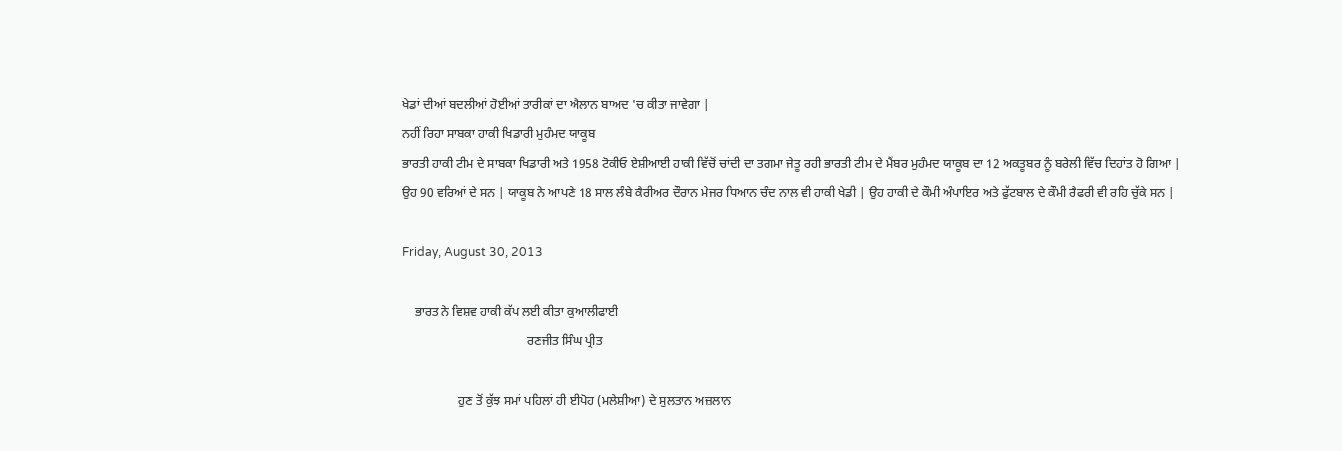ਖੇਡਾਂ ਦੀਆਂ ਬਦਲੀਆਂ ਹੋਈਆਂ ਤਾਰੀਕਾਂ ਦਾ ਐਲਾਨ ਬਾਅਦ 'ਚ ਕੀਤਾ ਜਾਵੇਗਾ |
ਨਹੀਂ ਰਿਹਾ ਸਾਬਕਾ ਹਾਕੀ ਖਿਡਾਰੀ ਮੁਹੰਮਦ ਯਾਕੂਬ
ਭਾਰਤੀ ਹਾਕੀ ਟੀਮ ਦੇ ਸਾਬਕਾ ਖਿਡਾਰੀ ਅਤੇ 1958 ਟੋਕੀਓ ਏਸ਼ੀਆਈ ਹਾਕੀ ਵਿੱਚੋਂ ਚਾਂਦੀ ਦਾ ਤਗਮਾ ਜੇਤੂ ਰਹੀ ਭਾਰਤੀ ਟੀਮ ਦੇ ਮੈਂਬਰ ਮੁਹੰਮਦ ਯਾਕੂਬ ਦਾ 12 ਅਕਤੂਬਰ ਨੂੰ ਬਰੇਲੀ ਵਿੱਚ ਦਿਹਾਂਤ ਹੋ ਗਿਆ | ਉਹ 90 ਵਰਿਆਂ ਦੇ ਸਨ | ਯਾਕੂਬ ਨੇ ਆਪਣੇ 18 ਸਾਲ ਲੰਬੇ ਕੈਰੀਅਰ ਦੌਰਾਨ ਮੇਜਰ ਧਿਆਨ ਚੰਦ ਨਾਲ ਵੀ ਹਾਕੀ ਖੇਡੀ | ਉਹ ਹਾਕੀ ਦੇ ਕੌਮੀ ਅੰਪਾਇਰ ਅਤੇ ਫੁੱਟਬਾਲ ਦੇ ਕੌਮੀ ਰੈਫਰੀ ਵੀ ਰਹਿ ਚੁੱਕੇ ਸਨ |

Friday, August 30, 2013

    ਭਾਰਤ ਨੇ ਵਿਸ਼ਵ ਹਾਕੀ ਕੱਪ ਲਈ ਕੀਤਾ ਕੁਆਲੀਫਾਈ
                                        ਰਣਜੀਤ ਸਿੰਘ ਪ੍ਰੀਤ

                  ਹੁਣ ਤੋਂ ਕੁੱਝ ਸਮਾਂ ਪਹਿਲਾਂ ਹੀ ਈਪੋਹ (ਮਲੇਸ਼ੀਆ) ਦੇ ਸੁਲਤਾਨ ਅਜ਼ਲਾਨ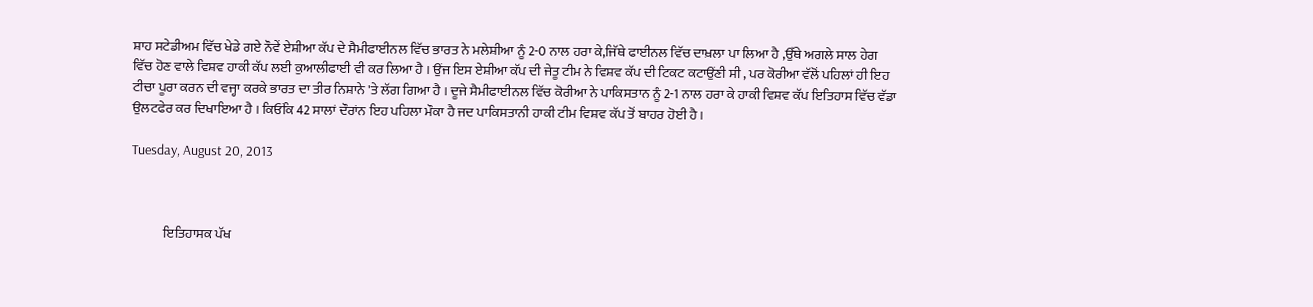ਸ਼ਾਹ ਸਟੇਡੀਅਮ ਵਿੱਚ ਖੇਡੇ ਗਏ ਨੌਵੇਂ ਏਸ਼ੀਆ ਕੱਪ ਦੇ ਸੈਮੀਫਾਈਨਲ ਵਿੱਚ ਭਾਰਤ ਨੇ ਮਲੇਸ਼ੀਆ ਨੂੰ 2-0 ਨਾਲ ਹਰਾ ਕੇ,ਜਿੱਥੇ ਫਾਈਨਲ ਵਿੱਚ ਦਾਖ਼ਲਾ ਪਾ ਲਿਆ ਹੈ ,ਉੱਥੇ ਅਗਲੇ ਸਾਲ ਹੇਗ ਵਿੱਚ ਹੋਣ ਵਾਲੇ ਵਿਸ਼ਵ ਹਾਕੀ ਕੱਪ ਲਈ ਕੁਆਲੀਫਾਈ ਵੀ ਕਰ ਲਿਆ ਹੈ । ਉਂਜ ਇਸ ਏਸ਼ੀਆ ਕੱਪ ਦੀ ਜੇਤੂ ਟੀਮ ਨੇ ਵਿਸ਼ਵ ਕੱਪ ਦੀ ਟਿਕਟ ਕਟਾਉਂਣੀ ਸੀ , ਪਰ ਕੋਰੀਆ ਵੱਲੋਂ ਪਹਿਲਾਂ ਹੀ ਇਹ ਟੀਚਾ ਪੂਰਾ ਕਰਨ ਦੀ ਵਜ੍ਹਾ ਕਰਕੇ ਭਾਰਤ ਦਾ ਤੀਰ ਨਿਸ਼ਾਨੇ 'ਤੇ ਲੱਗ ਗਿਆ ਹੈ । ਦੂਜੇ ਸੈਮੀਫਾਈਨਲ ਵਿੱਚ ਕੋਰੀਆ ਨੇ ਪਾਕਿਸਤਾਨ ਨੂੰ 2-1 ਨਾਲ ਹਰਾ ਕੇ ਹਾਕੀ ਵਿਸ਼ਵ ਕੱਪ ਇਤਿਹਾਸ ਵਿੱਚ ਵੱਡਾ ਉਲਟਫੇਰ ਕਰ ਦਿਖਾਇਆ ਹੈ । ਕਿਓਂਕਿ 42 ਸਾਲਾਂ ਦੌਰਾਂਨ ਇਹ ਪਹਿਲਾ ਮੌਕਾ ਹੈ ਜਦ ਪਾਕਿਸਤਾਨੀ ਹਾਕੀ ਟੀਮ ਵਿਸ਼ਵ ਕੱਪ ਤੋਂ ਬਾਹਰ ਹੋਈ ਹੈ ।

Tuesday, August 20, 2013



            ਇਤਿਹਾਸਕ ਪੱਖ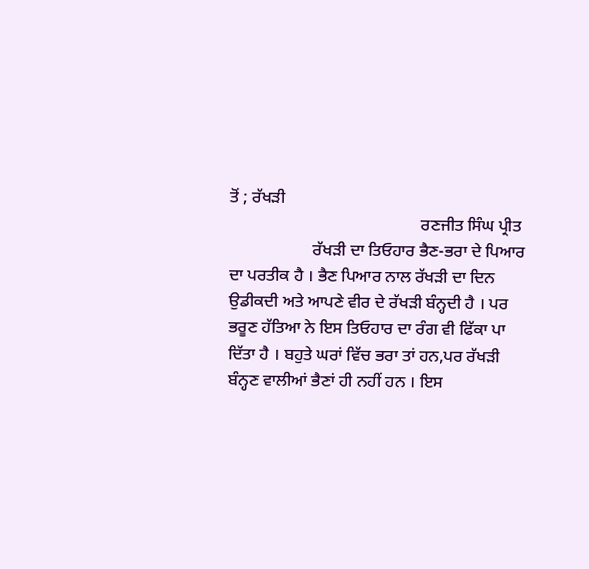ਤੋਂ ; ਰੱਖੜੀ
                                              ਰਣਜੀਤ ਸਿੰਘ ਪ੍ਰੀਤ
                    ਰੱਖੜੀ ਦਾ ਤਿਓਹਾਰ ਭੈਣ-ਭਰਾ ਦੇ ਪਿਆਰ ਦਾ ਪਰਤੀਕ ਹੈ । ਭੈਣ ਪਿਆਰ ਨਾਲ ਰੱਖੜੀ ਦਾ ਦਿਨ ਉਡੀਕਦੀ ਅਤੇ ਆਪਣੇ ਵੀਰ ਦੇ ਰੱਖੜੀ ਬੰਨ੍ਹਦੀ ਹੈ । ਪਰ ਭਰੂਣ ਹੱਤਿਆ ਨੇ ਇਸ ਤਿਓਹਾਰ ਦਾ ਰੰਗ ਵੀ ਫਿੱਕਾ ਪਾ ਦਿੱਤਾ ਹੈ । ਬਹੁਤੇ ਘਰਾਂ ਵਿੱਚ ਭਰਾ ਤਾਂ ਹਨ,ਪਰ ਰੱਖੜੀ ਬੰਨ੍ਹਣ ਵਾਲੀਆਂ ਭੈਣਾਂ ਹੀ ਨਹੀਂ ਹਨ । ਇਸ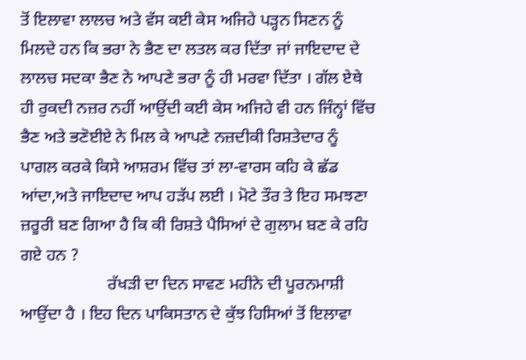ਤੋਂ ਇਲਾਵਾ ਲਾਲਚ ਅਤੇ ਵੱਸ ਕਈ ਕੇਸ ਅਜਿਹੇ ਪੜ੍ਹਨ ਸਿਣਨ ਨੂੰ ਮਿਲਦੇ ਹਨ ਕਿ ਭਰਾ ਨੇ ਭੈਣ ਦਾ ਲਤਲ ਕਰ ਦਿੱਤਾ ਜਾਂ ਜਾਇਦਾਦ ਦੇ ਲਾਲਚ ਸਦਕਾ ਭੈਣ ਨੇ ਆਪਣੇ ਭਰਾ ਨੂੰ ਹੀ ਮਰਵਾ ਦਿੱਤਾ । ਗੱਲ ਏਥੇ ਹੀ ਰੁਕਦੀ ਨਜ਼ਰ ਨਹੀਂ ਆਉਂਦੀ ਕਈ ਕੇਸ ਅਜਿਹੇ ਵੀ ਹਨ ਜਿੰਨ੍ਹਾਂ ਵਿੱਚ ਭੈਣ ਅਤੇ ਭਣੋਈਏ ਨੇ ਮਿਲ ਕੇ ਆਪਣੇ ਨਜ਼ਦੀਕੀ ਰਿਸ਼ਤੇਦਾਰ ਨੂੰ ਪਾਗਲ ਕਰਕੇ ਕਿਸੇ ਆਸ਼ਰਮ ਵਿੱਚ ਤਾਂ ਲਾ-ਵਾਰਸ ਕਹਿ ਕੇ ਛੱਡ ਆਂਦਾ,ਅਤੇ ਜਾਇਦਾਦ ਆਪ ਹੜੱਪ ਲਈ । ਮੋਟੇ ਤੌਰ ਤੇ ਇਹ ਸਮਝਣਾ ਜ਼ਰੂਰੀ ਬਣ ਗਿਆ ਹੈ ਕਿ ਕੀ ਰਿਸ਼ਤੇ ਪੈਸਿਆਂ ਦੇ ਗੁਲਾਮ ਬਣ ਕੇ ਰਹਿ ਗਏ ਹਨ ?
                     ਰੱਖੜੀ ਦਾ ਦਿਨ ਸਾਵਣ ਮਹੀਨੇ ਦੀ ਪੂਰਨਮਾਸ਼ੀ ਆਉਂਦਾ ਹੈ । ਇਹ ਦਿਨ ਪਾਕਿਸਤਾਨ ਦੇ ਕੁੱਝ ਹਿਸਿਆਂ ਤੋਂ ਇਲਾਵਾ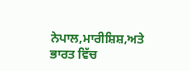ਨੇਪਾਲ,ਮਾਰੀਸ਼ਿਸ਼,ਅਤੇ ਭਾਰਤ ਵਿੱਚ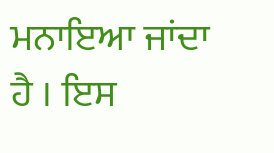ਮਨਾਇਆ ਜਾਂਦਾ ਹੈ । ਇਸ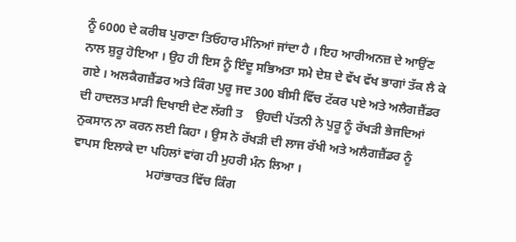ਨੂੰ 6000 ਦੇ ਕਰੀਬ ਪੁਰਾਣਾ ਤਿਓਹਾਰ ਮੰਨਿਆਂ ਜਾਂਦਾ ਹੈ । ਇਹ ਆਰੀਅਨਜ਼ ਦੇ ਆਉਂਣ ਨਾਲ ਸ਼ੁਰੂ ਹੋਇਆ । ਉਹ ਹੀ ਇਸ ਨੂੰ ਇੰਦੂ ਸਭਿਅਤਾ ਸਮੇ ਦੇਸ਼ ਦੇ ਵੱਖ ਵੱਖ ਭਾਗਾਂ ਤੱਕ ਲੈ ਕੇ ਗਏ । ਅਲਕੈਗਜ਼ੈਂਡਰ ਅਤੇ ਕਿੰਗ ਪੁਰੂ ਜਦ 300 ਬੀਸੀ ਵਿੱਚ ਟੱਕਰ ਪਏ ਅਤੇ ਅਲੈਗਜ਼ੈਂਡਰ ਦੀ ਹਾਦਲਤ ਮਾੜੀ ਦਿਖਾਈ ਦੇਣ ਲੱਗੀ ਤ    ਉਹਦੀ ਪੱਤਨੀ ਨੇ ਪੁਰੂ ਨੂੰ ਰੱਖੜੀ ਭੇਜਦਿਆਂ ਨੁਕਸਾਨ ਨਾ ਕਰਨ ਲਈ ਕਿਹਾ । ਉਸ ਨੇ ਰੱਖੜੀ ਦੀ ਲਾਜ ਰੱਖੀ ਅਤੇ ਅਲੈਗਜ਼ੈਂਡਰ ਨੂੰ ਵਾਪਸ ਇਲਾਕੇ ਦਾ ਪਹਿਲਾਂ ਵਾਂਗ ਹੀ ਮੁਹਰੀ ਮੰਨ ਲਿਆ ।
                        ਮਹਾਂਭਾਰਤ ਵਿੱਚ ਕਿੰਗ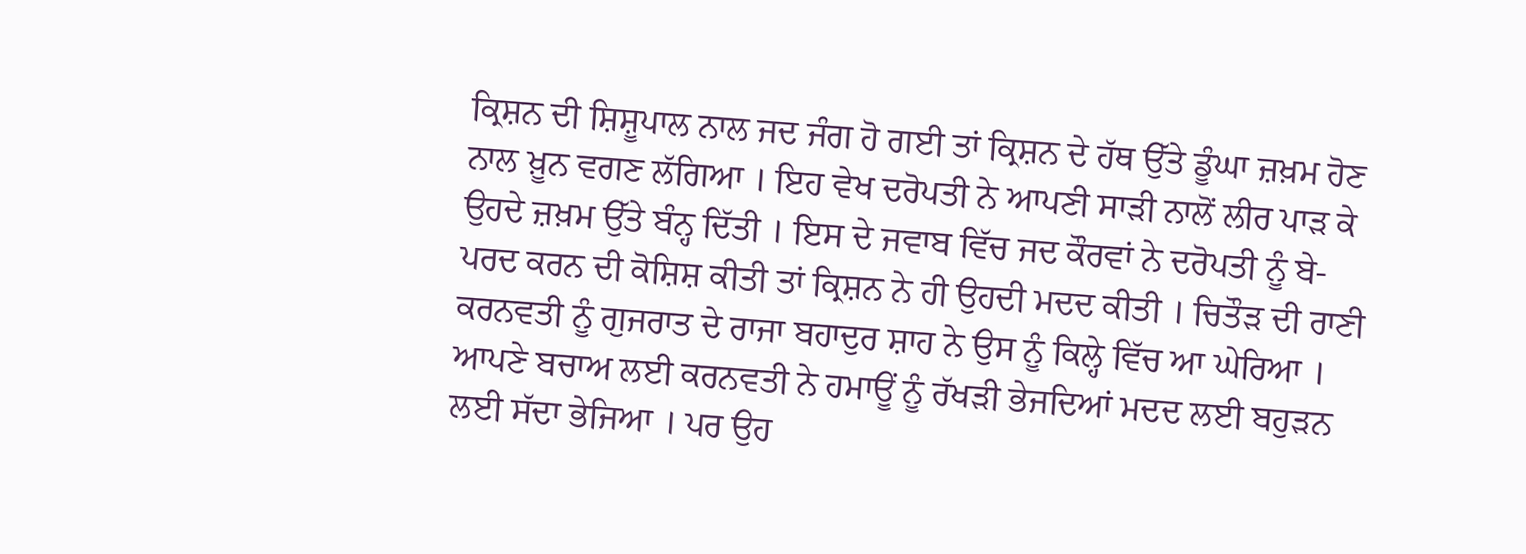ਕ੍ਰਿਸ਼ਨ ਦੀ ਸ਼ਿਸ਼ੂਪਾਲ ਨਾਲ ਜਦ ਜੰਗ ਹੋ ਗਈ ਤਾਂ ਕ੍ਰਿਸ਼ਨ ਦੇ ਹੱਥ ਉੱਤੇ ਡੂੰਘਾ ਜ਼ਖ਼ਮ ਹੋਣ ਨਾਲ ਖ਼ੂਨ ਵਗਣ ਲੱਗਿਆ । ਇਹ ਵੇਖ ਦਰੋਪਤੀ ਨੇ ਆਪਣੀ ਸਾੜੀ ਨਾਲੋਂ ਲੀਰ ਪਾੜ ਕੇ ਉਹਦੇ ਜ਼ਖ਼ਮ ਉੱਤੇ ਬੰਨ੍ਹ ਦਿੱਤੀ । ਇਸ ਦੇ ਜਵਾਬ ਵਿੱਚ ਜਦ ਕੌਰਵਾਂ ਨੇ ਦਰੋਪਤੀ ਨੂੰ ਬੇ-ਪਰਦ ਕਰਨ ਦੀ ਕੋਸ਼ਿਸ਼ ਕੀਤੀ ਤਾਂ ਕ੍ਰਿਸ਼ਨ ਨੇ ਹੀ ਉਹਦੀ ਮਦਦ ਕੀਤੀ । ਚਿਤੌੜ ਦੀ ਰਾਣੀ ਕਰਨਵਤੀ ਨੂੰ ਗੁਜਰਾਤ ਦੇ ਰਾਜਾ ਬਹਾਦੁਰ ਸ਼ਾਹ ਨੇ ਉਸ ਨੂੰ ਕਿਲ੍ਹੇ ਵਿੱਚ ਆ ਘੇਰਿਆ । ਆਪਣੇ ਬਚਾਅ ਲਈ ਕਰਨਵਤੀ ਨੇ ਹਮਾਊਂ ਨੂੰ ਰੱਖੜੀ ਭੇਜਦਿਆਂ ਮਦਦ ਲਈ ਬਹੁੜਨ ਲਈ ਸੱਦਾ ਭੇਜਿਆ । ਪਰ ਉਹ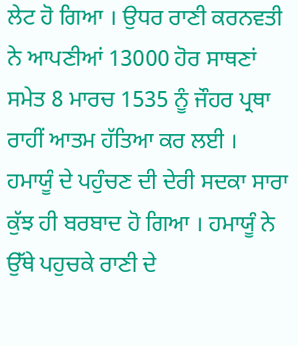ਲੇਟ ਹੋ ਗਿਆ । ਉਧਰ ਰਾਣੀ ਕਰਨਵਤੀ ਨੇ ਆਪਣੀਆਂ 13000 ਹੋਰ ਸਾਥਣਾਂ ਸਮੇਤ 8 ਮਾਰਚ 1535 ਨੂੰ ਜੌਹਰ ਪ੍ਰਥਾ ਰਾਹੀਂ ਆਤਮ ਹੱਤਿਆ ਕਰ ਲਈ । ਹਮਾਯੂੰ ਦੇ ਪਹੁੰਚਣ ਦੀ ਦੇਰੀ ਸਦਕਾ ਸਾਰਾ ਕੁੱਝ ਹੀ ਬਰਬਾਦ ਹੋ ਗਿਆ । ਹਮਾਯੂੰ ਨੇ ਉੱਥੇ ਪਹੁਚਕੇ ਰਾਣੀ ਦੇ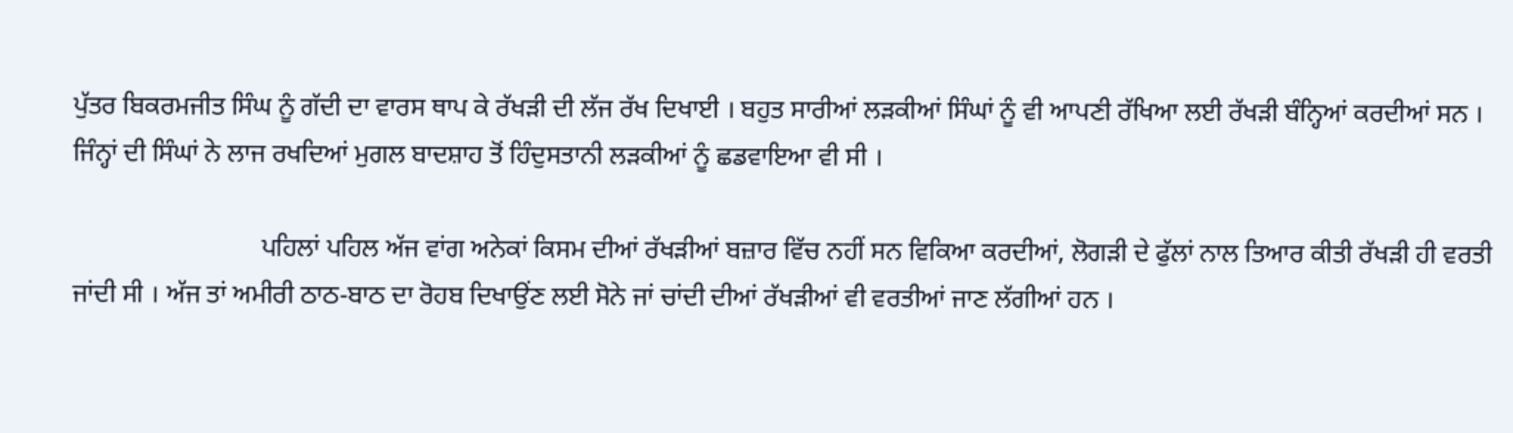ਪੁੱਤਰ ਬਿਕਰਮਜੀਤ ਸਿੰਘ ਨੂੰ ਗੱਦੀ ਦਾ ਵਾਰਸ ਥਾਪ ਕੇ ਰੱਖੜੀ ਦੀ ਲੱਜ ਰੱਖ ਦਿਖਾਈ । ਬਹੁਤ ਸਾਰੀਆਂ ਲੜਕੀਆਂ ਸਿੰਘਾਂ ਨੂੰ ਵੀ ਆਪਣੀ ਰੱਖਿਆ ਲਈ ਰੱਖੜੀ ਬੰਨ੍ਹਿਆਂ ਕਰਦੀਆਂ ਸਨ । ਜਿੰਨ੍ਹਾਂ ਦੀ ਸਿੰਘਾਂ ਨੇ ਲਾਜ ਰਖਦਿਆਂ ਮੁਗਲ ਬਾਦਸ਼ਾਹ ਤੋਂ ਹਿੰਦੁਸਤਾਨੀ ਲੜਕੀਆਂ ਨੂੰ ਛਡਵਾਇਆ ਵੀ ਸੀ ।

                             ਪਹਿਲਾਂ ਪਹਿਲ ਅੱਜ ਵਾਂਗ ਅਨੇਕਾਂ ਕਿਸਮ ਦੀਆਂ ਰੱਖੜੀਆਂ ਬਜ਼ਾਰ ਵਿੱਚ ਨਹੀਂ ਸਨ ਵਿਕਿਆ ਕਰਦੀਆਂ, ਲੋਗੜੀ ਦੇ ਫੁੱਲਾਂ ਨਾਲ ਤਿਆਰ ਕੀਤੀ ਰੱਖੜੀ ਹੀ ਵਰਤੀ ਜਾਂਦੀ ਸੀ । ਅੱਜ ਤਾਂ ਅਮੀਰੀ ਠਾਠ-ਬਾਠ ਦਾ ਰੋਹਬ ਦਿਖਾਉਂਣ ਲਈ ਸੋਨੇ ਜਾਂ ਚਾਂਦੀ ਦੀਆਂ ਰੱਖੜੀਆਂ ਵੀ ਵਰਤੀਆਂ ਜਾਣ ਲੱਗੀਆਂ ਹਨ ।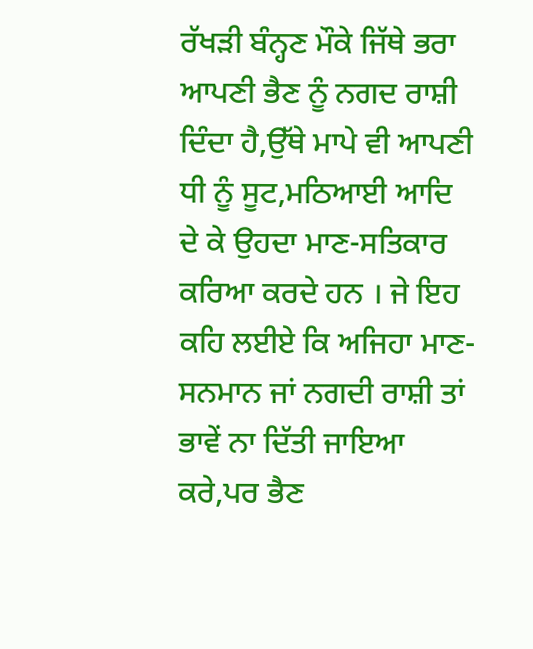ਰੱਖੜੀ ਬੰਨ੍ਹਣ ਮੌਕੇ ਜਿੱਥੇ ਭਰਾ ਆਪਣੀ ਭੈਣ ਨੂੰ ਨਗਦ ਰਾਸ਼ੀ ਦਿੰਦਾ ਹੈ,ਉੱਥੇ ਮਾਪੇ ਵੀ ਆਪਣੀ ਧੀ ਨੂੰ ਸੂਟ,ਮਠਿਆਈ ਆਦਿ ਦੇ ਕੇ ਉਹਦਾ ਮਾਣ-ਸਤਿਕਾਰ ਕਰਿਆ ਕਰਦੇ ਹਨ । ਜੇ ਇਹ ਕਹਿ ਲਈਏ ਕਿ ਅਜਿਹਾ ਮਾਣ-ਸਨਮਾਨ ਜਾਂ ਨਗਦੀ ਰਾਸ਼ੀ ਤਾਂ ਭਾਵੇਂ ਨਾ ਦਿੱਤੀ ਜਾਇਆ ਕਰੇ,ਪਰ ਭੈਣ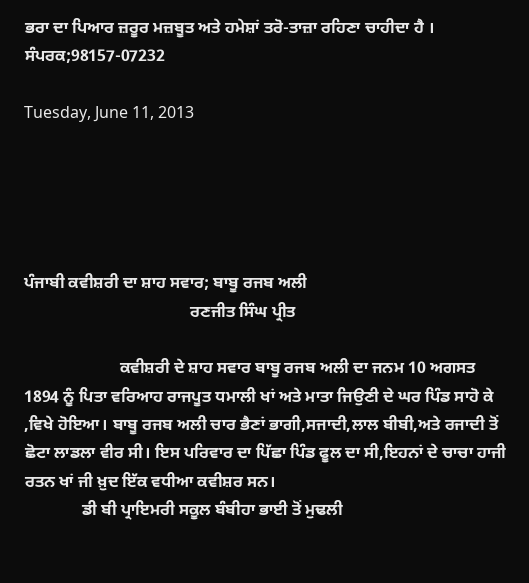ਭਰਾ ਦਾ ਪਿਆਰ ਜ਼ਰੂਰ ਮਜ਼ਬੂਤ ਅਤੇ ਹਮੇਸ਼ਾਂ ਤਰੋ-ਤਾਜ਼ਾ ਰਹਿਣਾ ਚਾਹੀਦਾ ਹੈ ।
ਸੰਪਰਕ;98157-07232

Tuesday, June 11, 2013





ਪੰਜਾਬੀ ਕਵੀਸ਼ਰੀ ਦਾ ਸ਼ਾਹ ਸਵਾਰ; ਬਾਬੂ ਰਜਬ ਅਲੀ
                                        ਰਣਜੀਤ ਸਿੰਘ ਪ੍ਰੀਤ

                       ਕਵੀਸ਼ਰੀ ਦੇ ਸ਼ਾਹ ਸਵਾਰ ਬਾਬੂ ਰਜਬ ਅਲੀ ਦਾ ਜਨਮ 10 ਅਗਸਤ 1894 ਨੂੰ ਪਿਤਾ ਵਰਿਆਹ ਰਾਜਪੂਤ ਧਮਾਲੀ ਖਾਂ ਅਤੇ ਮਾਤਾ ਜਿਉਣੀ ਦੇ ਘਰ ਪਿੰਡ ਸਾਹੋ ਕੇ ,ਵਿਖੇ ਹੋਇਆ। ਬਾਬੂ ਰਜਬ ਅਲੀ ਚਾਰ ਭੈਣਾਂ ਭਾਗੀ,ਸਜਾਦੀ,ਲਾਲ ਬੀਬੀ,ਅਤੇ ਰਜਾਦੀ ਤੋਂ ਛੋਟਾ ਲਾਡਲਾ ਵੀਰ ਸੀ। ਇਸ ਪਰਿਵਾਰ ਦਾ ਪਿੱਛਾ ਪਿੰਡ ਫੂਲ ਦਾ ਸੀ,ਇਹਨਾਂ ਦੇ ਚਾਚਾ ਹਾਜੀ ਰਤਨ ਖਾਂ ਜੀ ਖ਼ੁਦ ਇੱਕ ਵਧੀਆ ਕਵੀਸ਼ਰ ਸਨ।
              ਡੀ ਬੀ ਪ੍ਰਾਇਮਰੀ ਸਕੂਲ ਬੰਬੀਹਾ ਭਾਈ ਤੋਂ ਮੁਢਲੀ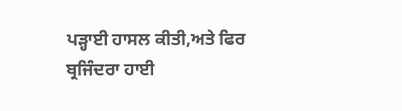ਪੜ੍ਹਾਈ ਹਾਸਲ ਕੀਤੀ,ਅਤੇ ਫਿਰ ਬ੍ਰਜਿੰਦਰਾ ਹਾਈ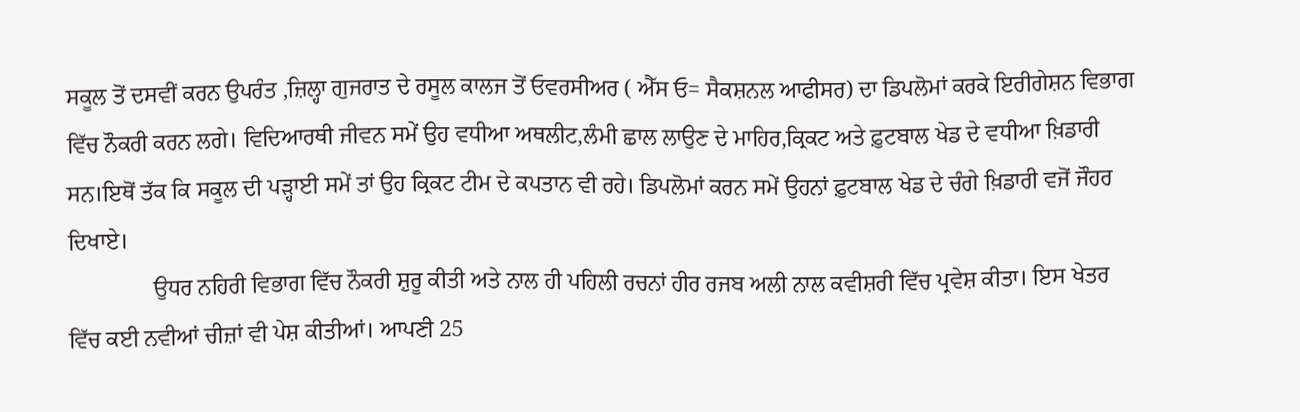ਸਕੂਲ ਤੋਂ ਦਸਵੀਂ ਕਰਨ ਉਪਰੰਤ ,ਜ਼ਿਲ੍ਹਾ ਗੁਜਰਾਤ ਦੇ ਰਸੂਲ ਕਾਲਜ ਤੋਂ ਓਵਰਸੀਅਰ ( ਐੱਸ ਓ= ਸੈਕਸ਼ਨਲ ਆਫੀਸਰ) ਦਾ ਡਿਪਲੋਮਾਂ ਕਰਕੇ ਇਰੀਗੇਸ਼ਨ ਵਿਭਾਗ ਵਿੱਚ ਨੌਕਰੀ ਕਰਨ ਲਗੇ। ਵਿਦਿਆਰਥੀ ਜੀਵਨ ਸਮੇਂ ਉਹ ਵਧੀਆ ਅਥਲੀਟ,ਲੰਮੀ ਛਾਲ ਲਾਉਣ ਦੇ ਮਾਹਿਰ,ਕ੍ਰਿਕਟ ਅਤੇ ਫ਼ੁਟਬਾਲ ਖੇਡ ਦੇ ਵਧੀਆ ਖ਼ਿਡਾਰੀ ਸਨ।ਇਥੋਂ ਤੱਕ ਕਿ ਸਕੂਲ ਦੀ ਪੜ੍ਹਾਈ ਸਮੇਂ ਤਾਂ ਉਹ ਕ੍ਰਿਕਟ ਟੀਮ ਦੇ ਕਪਤਾਨ ਵੀ ਰਹੇ। ਡਿਪਲੋਮਾਂ ਕਰਨ ਸਮੇਂ ਉਹਨਾਂ ਫ਼ੁਟਬਾਲ ਖੇਡ ਦੇ ਚੰਗੇ ਖ਼ਿਡਾਰੀ ਵਜੋਂ ਜੌਹਰ ਦਿਖਾਏ।
               ਉਧਰ ਨਹਿਰੀ ਵਿਭਾਗ ਵਿੱਚ ਨੌਕਰੀ ਸ਼ੁਰੂ ਕੀਤੀ ਅਤੇ ਨਾਲ ਹੀ ਪਹਿਲੀ ਰਚਨਾਂ ਹੀਰ ਰਜਬ ਅਲੀ ਨਾਲ ਕਵੀਸ਼ਰੀ ਵਿੱਚ ਪ੍ਰਵੇਸ਼ ਕੀਤਾ। ਇਸ ਖੇਤਰ ਵਿੱਚ ਕਈ ਨਵੀਆਂ ਚੀਜ਼ਾਂ ਵੀ ਪੇਸ਼ ਕੀਤੀਆਂ। ਆਪਣੀ 25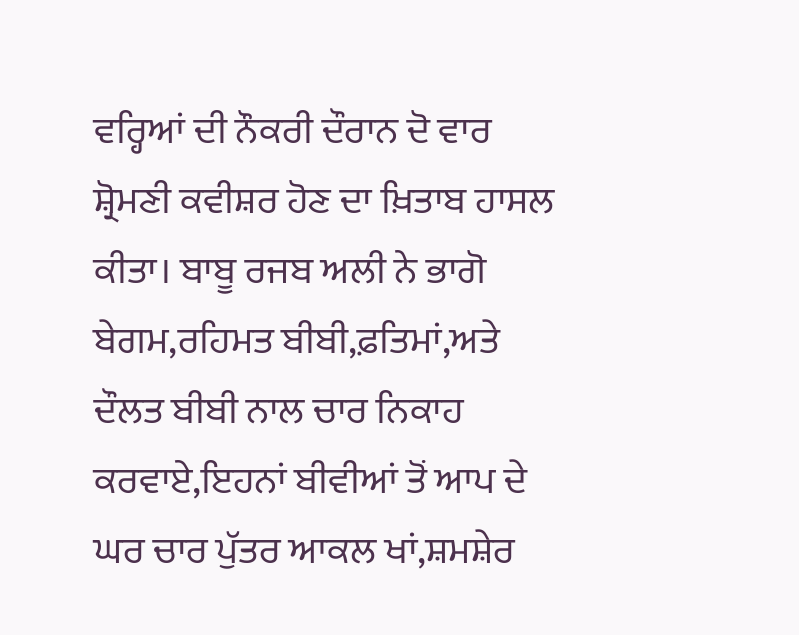ਵਰ੍ਹਿਆਂ ਦੀ ਨੌਕਰੀ ਦੌਰਾਨ ਦੋ ਵਾਰ ਸ਼੍ਰੋਮਣੀ ਕਵੀਸ਼ਰ ਹੋਣ ਦਾ ਖ਼ਿਤਾਬ ਹਾਸਲ ਕੀਤਾ। ਬਾਬੂ ਰਜਬ ਅਲੀ ਨੇ ਭਾਗੋ ਬੇਗਮ,ਰਹਿਮਤ ਬੀਬੀ,ਫ਼ਤਿਮਾਂ,ਅਤੇ ਦੌਲਤ ਬੀਬੀ ਨਾਲ ਚਾਰ ਨਿਕਾਹ ਕਰਵਾਏ,ਇਹਨਾਂ ਬੀਵੀਆਂ ਤੋਂ ਆਪ ਦੇ ਘਰ ਚਾਰ ਪੁੱਤਰ ਆਕਲ ਖਾਂ,ਸ਼ਮਸ਼ੇਰ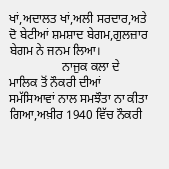ਖਾਂ,ਅਦਾਲਤ ਖਾਂ,ਅਲੀ ਸਰਦਾਰ,ਅਤੇ ਦੋ ਬੇਟੀਆਂ ਸ਼ਮਸ਼ਾਦ ਬੇਗਮ,ਗੁਲਜ਼ਾਰ ਬੇਗਮ ਨੇ ਜਨਮ ਲਿਆ।
                 ਨਾਜੁਕ ਕਲਾ ਦੇ ਮਾਲਿਕ ਤੋਂ ਨੌਕਰੀ ਦੀਆਂ ਸਮੱਸਿਆਵਾਂ ਨਾਲ ਸਮਝੌਤਾ ਨਾ ਕੀਤਾ ਗਿਆ,ਅਖ਼ੀਰ 1940 ਵਿੱਚ ਨੌਕਰੀ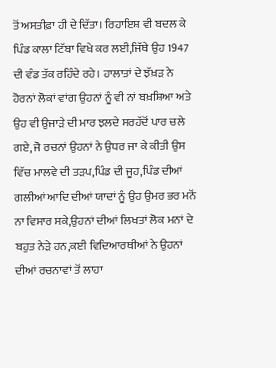ਤੋਂ ਅਸਤੀਫ਼ਾ ਹੀ ਦੇ ਦਿੱਤਾ। ਰਿਹਾਇਸ਼ ਵੀ ਬਦਲ ਕੇ ਪਿੰਡ ਕਾਲਾ ਟਿੱਬਾ ਵਿਖੇ ਕਰ ਲਈ,ਜਿੱਥੇ ਉਹ 1947 ਦੀ ਵੰਡ ਤੱਕ ਰਹਿੰਦੇ ਰਹੇ। ਹਾਲਾਤਾਂ ਦੇ ਝੱਖ਼ੜ ਨੇ ਹੋਰਨਾਂ ਲੋਕਾਂ ਵਾਂਗ ਉਹਨਾਂ ਨੂੰ ਵੀ ਨਾਂ ਬਖ਼ਸ਼ਿਆ ਅਤੇ ਉਹ ਵੀ ਉਜਾੜੇ ਦੀ ਮਾਰ ਝਲਦੇ ਸਰਹੱਦੋਂ ਪਾਰ ਚਲੇ ਗਏ, ਜੋ ਰਚਨਾਂ ਉਹਨਾਂ ਨੇ ਉਧਰ ਜਾ ਕੇ ਕੀਤੀ ਉਸ ਵਿੱਚ ਮਾਲਵੇ ਦੀ ਤੜਪ,ਪਿੰਡ ਦੀ ਜੂਹ,ਪਿੰਡ ਦੀਆਂ ਗਲੀਆਂ ਆਦਿ ਦੀਆਂ ਯਾਦਾਂ ਨੂੰ ਉਹ ਉਮਰ ਭਰ ਮਨੋਂ ਨਾ ਵਿਸਾਰ ਸਕੇ,ਉਹਨਾਂ ਦੀਆਂ ਲਿਖਤਾਂ ਲੋਕ ਮਨਾਂ ਦੇ ਬਹੁਤ ਨੇੜੇ ਹਨ,ਕਈ ਵਿਦਿਆਰਥੀਆਂ ਨੇ ਉਹਨਾਂ ਦੀਆਂ ਰਚਨਾਵਾਂ ਤੋਂ ਲਾਹਾ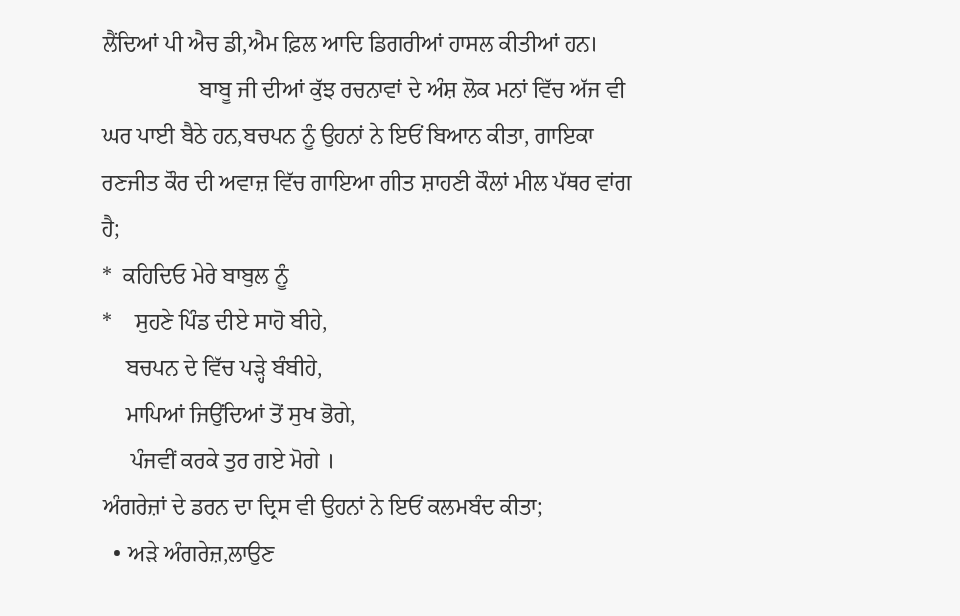ਲੈਂਦਿਆਂ ਪੀ ਐਚ ਡੀ,ਐਮ ਫ਼ਿਲ ਆਦਿ ਡਿਗਰੀਆਂ ਹਾਸਲ ਕੀਤੀਆਂ ਹਨ।
                 ਬਾਬੂ ਜੀ ਦੀਆਂ ਕੁੱਝ ਰਚਨਾਵਾਂ ਦੇ ਅੰਸ਼ ਲੋਕ ਮਨਾਂ ਵਿੱਚ ਅੱਜ ਵੀ ਘਰ ਪਾਈ ਬੈਠੇ ਹਨ,ਬਚਪਨ ਨੂੰ ਉਹਨਾਂ ਨੇ ਇਓਂ ਬਿਆਨ ਕੀਤਾ, ਗਾਇਕਾ ਰਣਜੀਤ ਕੌਰ ਦੀ ਅਵਾਜ਼ ਵਿੱਚ ਗਾਇਆ ਗੀਤ ਸ਼ਾਹਣੀ ਕੌਲਾਂ ਮੀਲ ਪੱਥਰ ਵਾਂਗ ਹੈ;
*  ਕਹਿਦਿਓ ਮੇਰੇ ਬਾਬੁਲ ਨੂੰ
*    ਸੁਹਣੇ ਪਿੰਡ ਦੀਏ ਸਾਹੋ ਬੀਹੇ,
    ਬਚਪਨ ਦੇ ਵਿੱਚ ਪੜ੍ਹੇ ਬੰਬੀਹੇ,
    ਮਾਪਿਆਂ ਜਿਉਂਦਿਆਂ ਤੋਂ ਸੁਖ ਭੋਗੇ,
     ਪੰਜਵੀਂ ਕਰਕੇ ਤੁਰ ਗਏ ਮੋਗੇ ।
ਅੰਗਰੇਜ਼ਾਂ ਦੇ ਡਰਨ ਦਾ ਦ੍ਰਿਸ ਵੀ ਉਹਨਾਂ ਨੇ ਇਓਂ ਕਲਮਬੰਦ ਕੀਤਾ;
  • ਅੜੇ ਅੰਗਰੇਜ਼,ਲਾਉਣ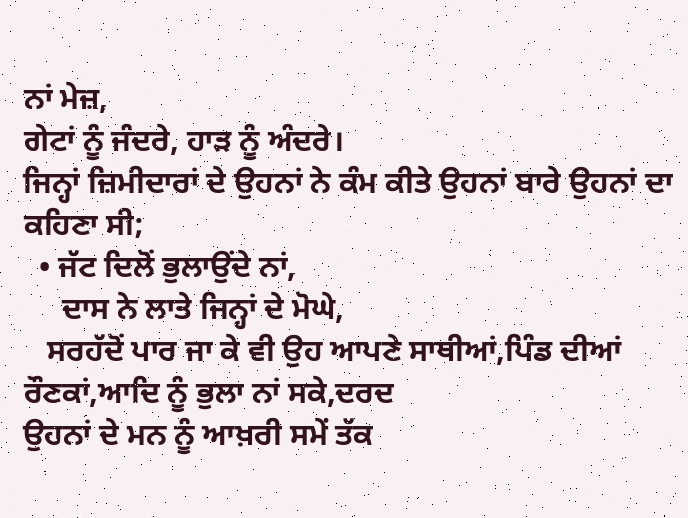ਨਾਂ ਮੇਜ਼,
ਗੇਟਾਂ ਨੂੰ ਜੰਦਰੇ, ਹਾੜ ਨੂੰ ਅੰਦਰੇ।
ਜਿਨ੍ਹਾਂ ਜ਼ਿਮੀਦਾਰਾਂ ਦੇ ਉਹਨਾਂ ਨੇ ਕੰਮ ਕੀਤੇ ਉਹਨਾਂ ਬਾਰੇ ਉਹਨਾਂ ਦਾ ਕਹਿਣਾ ਸੀ;
  • ਜੱਟ ਦਿਲੋਂ ਭੁਲਾਉਂਦੇ ਨਾਂ,
     ਦਾਸ ਨੇ ਲਾਤੇ ਜਿਨ੍ਹਾਂ ਦੇ ਮੋਘੇ,
   ਸਰਹੱਦੋਂ ਪਾਰ ਜਾ ਕੇ ਵੀ ਉਹ ਆਪਣੇ ਸਾਥੀਆਂ,ਪਿੰਡ ਦੀਆਂ ਰੌਣਕਾਂ,ਆਦਿ ਨੂੰ ਭੁਲਾ ਨਾਂ ਸਕੇ,ਦਰਦ                                ਉਹਨਾਂ ਦੇ ਮਨ ਨੂੰ ਆਖ਼ਰੀ ਸਮੇਂ ਤੱਕ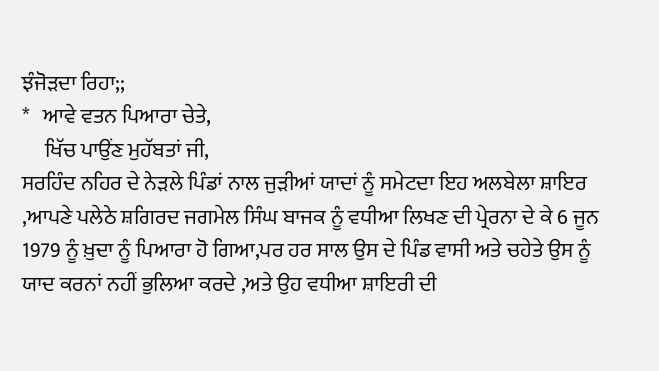ਝੰਜੋੜਦਾ ਰਿਹਾ;;
*   ਆਵੇ ਵਤਨ ਪਿਆਰਾ ਚੇਤੇ,
     ਖਿੱਚ ਪਾਉਂਣ ਮੁਹੱਬਤਾਂ ਜੀ,
ਸਰਹਿੰਦ ਨਹਿਰ ਦੇ ਨੇੜਲੇ ਪਿੰਡਾਂ ਨਾਲ ਜੁੜੀਆਂ ਯਾਦਾਂ ਨੂੰ ਸਮੇਟਦਾ ਇਹ ਅਲਬੇਲਾ ਸ਼ਾਇਰ ,ਆਪਣੇ ਪਲੇਠੇ ਸ਼ਗਿਰਦ ਜਗਮੇਲ ਸਿੰਘ ਬਾਜਕ ਨੂੰ ਵਧੀਆ ਲਿਖਣ ਦੀ ਪ੍ਰੇਰਨਾ ਦੇ ਕੇ 6 ਜੂਨ 1979 ਨੂੰ ਖ਼ੁਦਾ ਨੂੰ ਪਿਆਰਾ ਹੋ ਗਿਆ,ਪਰ ਹਰ ਸਾਲ ਉਸ ਦੇ ਪਿੰਡ ਵਾਸੀ ਅਤੇ ਚਹੇਤੇ ਉਸ ਨੂੰ ਯਾਦ ਕਰਨਾਂ ਨਹੀਂ ਭੁਲਿਆ ਕਰਦੇ ,ਅਤੇ ਉਹ ਵਧੀਆ ਸ਼ਾਇਰੀ ਦੀ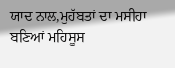ਯਾਦ ਨਾਲ,ਮੁਹੱਬਤਾਂ ਦਾ ਮਸੀਹਾ ਬਣਿਆਂ ਮਹਿਸੂਸ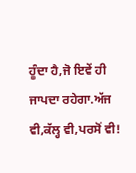ਹੂੰਦਾ ਹੈ,ਜੋ ਇਵੇਂ ਹੀ ਜਾਪਦਾ ਰਹੇਗਾ.ਅੱਜ ਵੀ,ਕੱਲ੍ਹ ਵੀ,ਪਰਸੋਂ ਵੀ!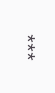***